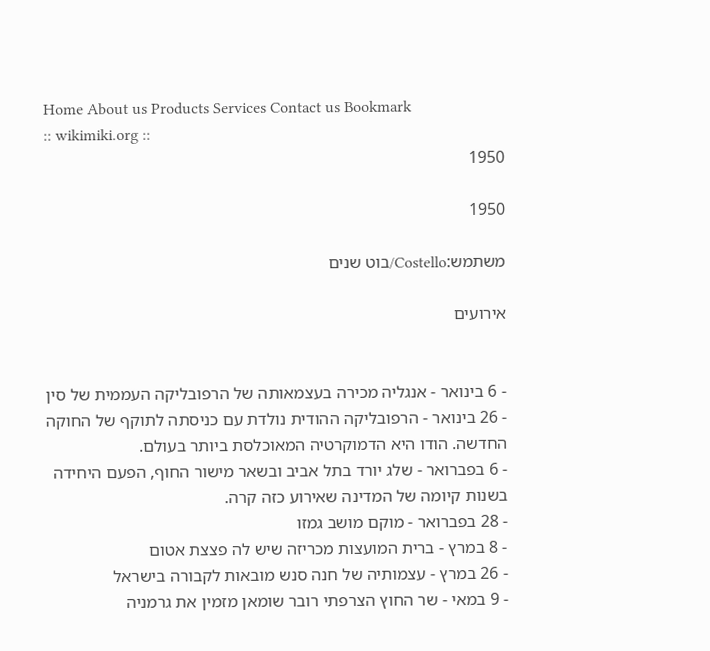Home About us Products Services Contact us Bookmark
:: wikimiki.org ::
1950

1950

משתמש:Costello/בוט שנים

אירועים


- 6 בינואר - אנגליה מכירה בעצמאותה של הרפובליקה העממית של סין
- 26 בינואר - הרפובליקה ההודית נולדת עם כניסתה לתוקף של החוקה החדשה. הודו היא הדמוקרטיה המאוכלסת ביותר בעולם.
- 6 בפברואר - שלג יורד בתל אביב ובשאר מישור החוף, הפעם היחידה בשנות קיומה של המדינה שאירוע כזה קרה.
- 28 בפברואר - מוקם מושב גמזו
- 8 במרץ - ברית המועצות מכריזה שיש לה פצצת אטום
- 26 במרץ - עצמותיה של חנה סנש מובאות לקבורה בישראל
- 9 במאי - שר החוץ הצרפתי רובר שומאן מזמין את גרמניה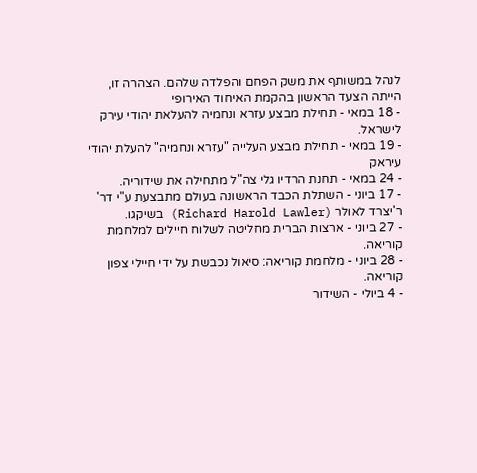לנהל במשותף את משק הפחם והפלדה שלהם. הצהרה זו, הייתה הצעד הראשון בהקמת האיחוד האירופי
- 18 במאי - תחילת מבצע עזרא ונחמיה להעלאת יהודי עירק לישראל.
- 19 במאי - תחילת מבצע העלייה "עזרא ונחמיה" להעלת יהודי עיראק
- 24 במאי - תחנת הרדיו גלי צה"ל מתחילה את שידוריה.
- 17 ביוני - השתלת הכבד הראשונה בעולם מתבצעת ע"י דר' ר'יצרד לאולר (Richard Harold Lawler) בשיקגו.
- 27 ביוני - ארצות הברית מחליטה לשלוח חיילים למלחמת קוריאה.
- 28 ביוני - מלחמת קוריאה: סיאול נכבשת על ידי חיילי צפון קוריאה.
- 4 ביולי - השידור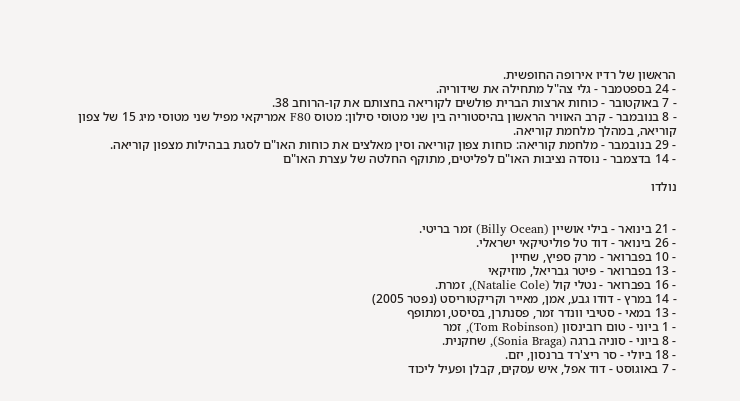הראשון של רדיו אירופה החופשית.
- 24 בספטמבר - גלי צה"ל מתחילה את שידוריה.
- 7 באוקטובר - כוחות ארצות הברית פולשים לקוריאה בחצותם את קו-הרוחב 38.
- 8 בנובמבר - קרב האוויר הראשון בהיסטוריה בין שני מטוסי סילון: מטוס F80 אמריקאי מפיל שני מטוסי מיג 15 של צפון קוריאה, במהלך מלחמת קוריאה.
- 29 בנובמבר - מלחמת קוריאה: כוחות צפון קוריאה וסין מאלצים את כוחות האו"ם לסגת בבהילות מצפון קוריאה.
- 14 בדצמבר - נוסדה נציבות האו"ם לפליטים, מתוקף החלטה של עצרת האו"ם

נולדו


- 21 בינואר - בילי אושיין (Billy Ocean) זמר בריטי.
- 26 בינואר - דוד טל פוליטיקאי ישראלי.
- 10 בפברואר - מרק ספיץ, שחיין
- 13 בפברואר - פיטר גבריאל, מוזיקאי
- 16 בפברואר - נטלי קול (Natalie Cole), זמרת.
- 14 במרץ - דודו גבע, אמן, מאייר וקריקטוריסט (נפטר 2005)
- 13 במאי - סטיבי וונדר זמר, פסנתרן, בסיסט, ומתופף
- 1 ביוני - טום רובינסון (Tom Robinson), זמר
- 8 ביוני - סוניה ברגה (Sonia Braga), שחקנית.
- 18 ביולי - סר ריצ'רד ברנסון, יזם.
- 7 באוגוסט - דוד אפל, איש עסקים, קבלן ופעיל ליכוד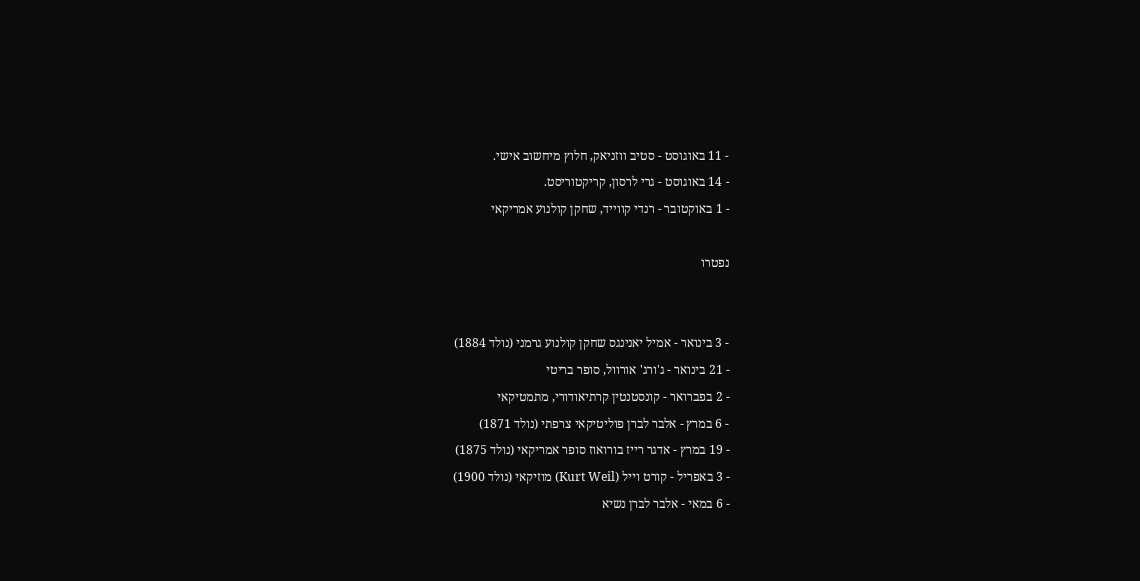- 11 באוגוסט - סטיב ווזניאק, חלוץ מיחשוב אישי.
- 14 באוגוסט - גרי לרסון, קריקטוריסט.
- 1 באוקטובר - רנדי קווייד, שחקן קולנוע אמריקאי

נפטרו


- 3 בינואר - אמיל יאנינגס שחקן קולנוע גרמני (נולד 1884)
- 21 בינואר - ג'ורג' אורוול, סופר בריטי
- 2 בפברואר - קונסטנטין קרתיאודורי, מתמטיקאי
- 6 במרץ - אלבר לברן פוליטיקאי צרפתי (נולד 1871)
- 19 במרץ - אדגר רייז בורואוז סופר אמריקאי (נולד 1875)
- 3 באפריל - קורט וייל (Kurt Weil) מוזיקאי (נולד 1900)
- 6 במאי - אלבר לברן נשיא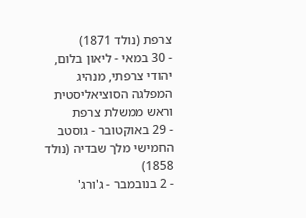צרפת (נולד 1871)
- 30 במאי - ליאון בלום, יהודי צרפתי, מנהיג המפלגה הסוציאליסטית וראש ממשלת צרפת
- 29 באוקטובר - גוסטב החמישי מלך שבדיה (נולד 1858)
- 2 בנובמבר - ג'ורג'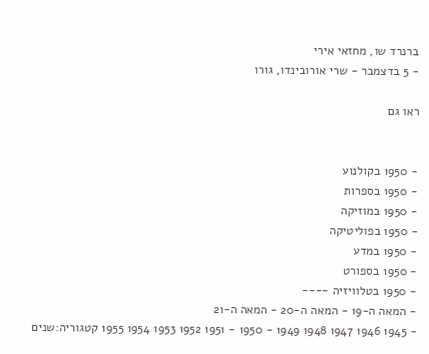ברנרד שו, מחזאי אירי
- 5 בדצמבר - שרי אורובינדו, גורו

ראו גם


- 1950 בקולנוע
- 1950 בספרות
- 1950 במוזיקה
- 1950 בפוליטיקה
- 1950 במדע
- 1950 בספורט
- 1950 בטלוויזיה ----
- המאה ה-19 - המאה ה-20 - המאה ה-21
- 1945 1946 1947 1948 1949 - 1950 - 1951 1952 1953 1954 1955 קטגוריה:שנים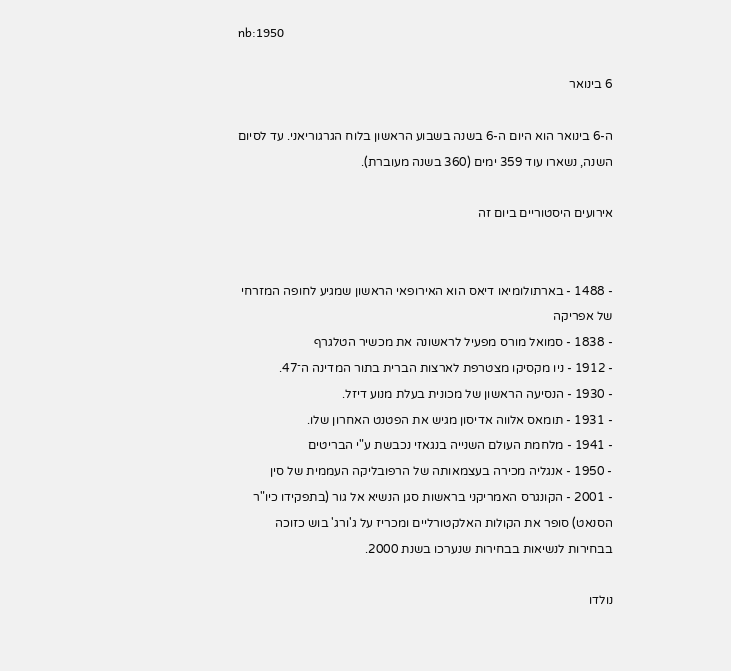nb:1950

6 בינואר

ה-6 בינואר הוא היום ה-6 בשנה בשבוע הראשון בלוח הגרגוריאני. עד לסיום השנה, נשארו עוד 359 ימים (360 בשנה מעוברת).

אירועים היסטוריים ביום זה


- 1488 - בארתולומיאו דיאס הוא האירופאי הראשון שמגיע לחופה המזרחי של אפריקה
- 1838 - סמואל מורס מפעיל לראשונה את מכשיר הטלגרף
- 1912 - ניו מקסיקו מצטרפת לארצות הברית בתור המדינה ה־47.
- 1930 - הנסיעה הראשון של מכונית בעלת מנוע דיזל.
- 1931 - תומאס אלווה אדיסון מגיש את הפטנט האחרון שלו.
- 1941 - מלחמת העולם השנייה בנגאזי נכבשת ע"י הבריטים
- 1950 - אנגליה מכירה בעצמאותה של הרפובליקה העממית של סין
- 2001 - הקונגרס האמריקני בראשות סגן הנשיא אל גור (בתפקידו כיו"ר הסנאט) סופר את הקולות האלקטורליים ומכריז על ג'ורג' בוש כזוכה בבחירות לנשיאות בבחירות שנערכו בשנת 2000.

נולדו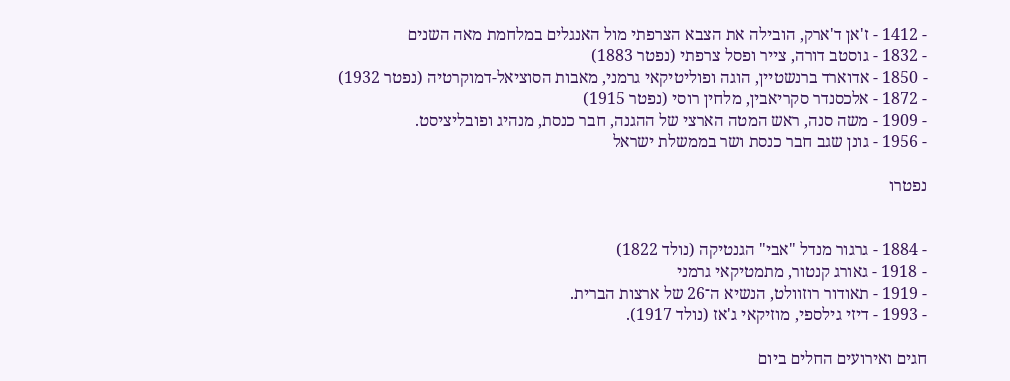- 1412 - ז'אן ד'ארק, הובילה את הצבא הצרפתי מול האנגלים במלחמת מאה השנים
- 1832 - גוסטב דורה, צייר ופסל צרפתי (נפטר 1883)
- 1850 - אדוארד ברנשטיין, הוגה ופוליטיקאי גרמני, מאבות הסוציאל-דמוקרטיה (נפטר 1932)
- 1872 - אלכסנדר סקריאבין, מלחין רוסי (נפטר 1915)
- 1909 - משה סנה, ראש המטה הארצי של ההגנה, חבר כנסת, מנהיג ופובליציסט.
- 1956 - גונן שגב חבר כנסת ושר בממשלת ישראל

נפטרו


- 1884 - גרגור מנדל "אבי" הגנטיקה (נולד 1822)
- 1918 - גאורג קנטור, מתמטיקאי גרמני
- 1919 - תאודור רוזוולט, הנשיא ה־26 של ארצות הברית.
- 1993 - דיזי גילספי, מוזיקאי ג'אז (נולד 1917).

חגים ואירועים החלים ביום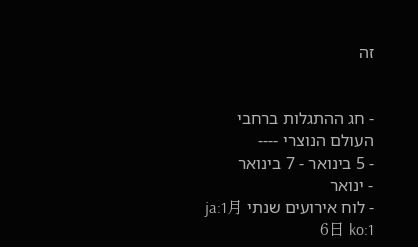זה


- חג ההתגלות ברחבי העולם הנוצרי ----
- 5 בינואר - 7 בינואר
- ינואר
- לוח אירועים שנתי ja:1月6日 ko:1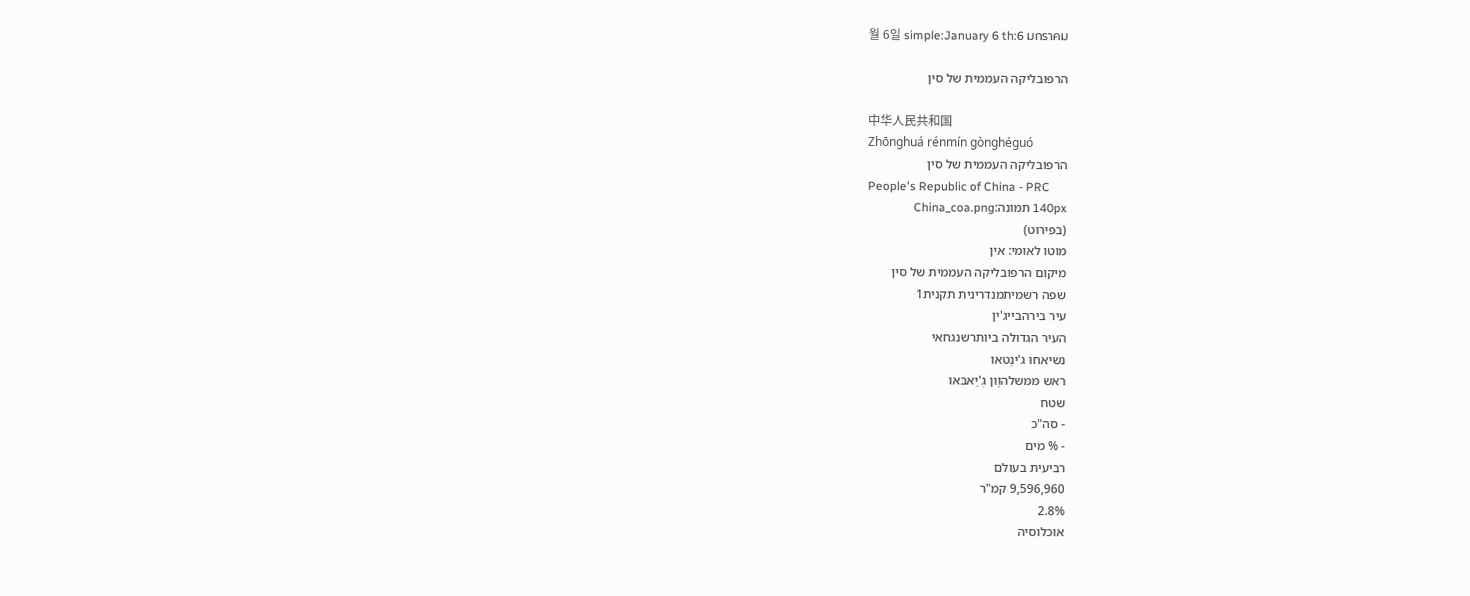월 6일 simple:January 6 th:6 มกราคม

הרפובליקה העממית של סין

中华人民共和国
Zhōnghuá rénmín gònghéguó
הרפובליקה העממית של סין
People's Republic of China - PRC
140px תמונה:China_coa.png
(בפירוט)
מוטו לאומי: אין
מיקום הרפובליקה העממית של סין
שפה רשמיתמנדרינית תקנית1
עיר בירהבייג'ין
העיר הגדולה ביותרשנגחאי
נשיאחוּ ג'ינְטאו
ראש ממשלהוֶון גְ'יַאבּאו
שטח
- סה"כ
- % מים
רביעית בעולם
9,596,960 קמ"ר
2.8%
אוכלוסיה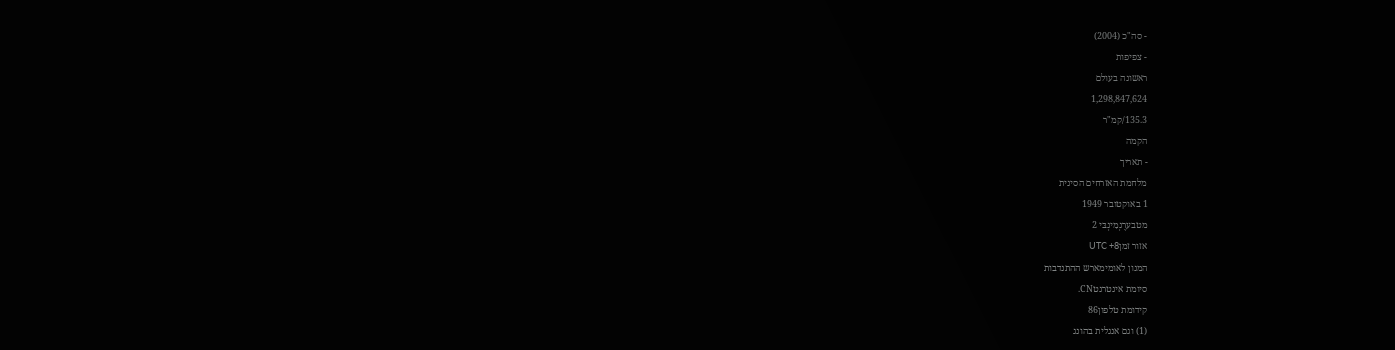- סה"כ (2004)
- צפיפות
ראשונה בעולם
1,298,847,624
135.3/קמ"ר
הקמה
- תאריך
מלחמת האזרחים הסינית
1 באוקטובר 1949
מטבערֶנְמִינְבּי 2
אזור זמןUTC +8
המנון לאומימארש ההתנדבות
סיומת אינטרנטCN.
קידומת טלפון86
(1) וגם אנגלית בהונג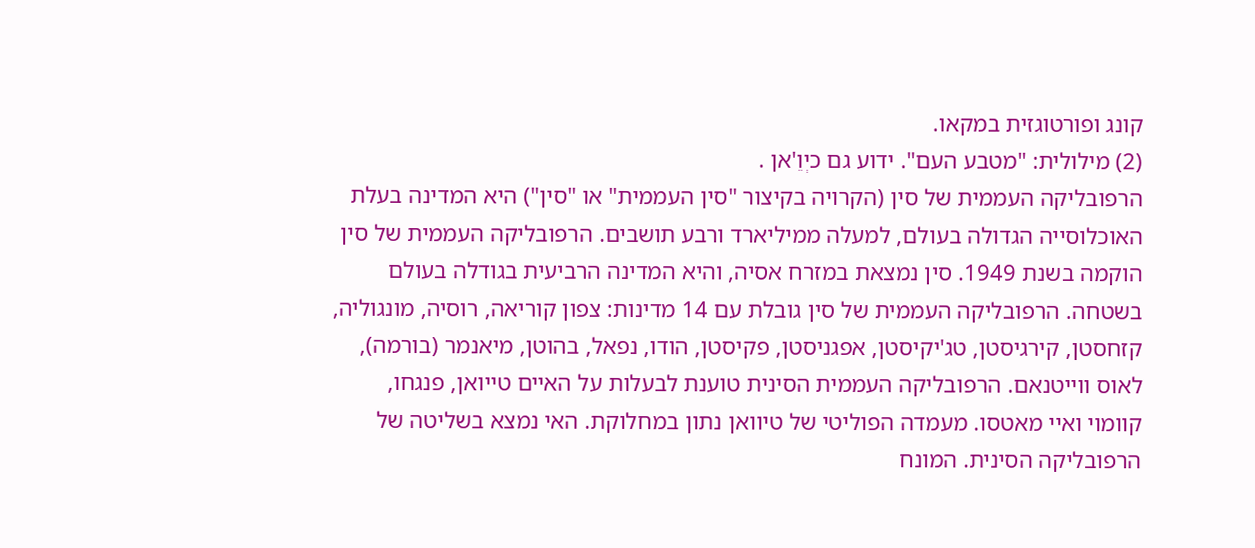קונג ופורטוגזית במקאו.
(2) מילולית: "מטבע העם". ידוע גם כיְוֵ'אן .
הרפובליקה העממית של סין (הקרויה בקיצור "סין העממית" או "סין") היא המדינה בעלת האוכלוסייה הגדולה בעולם, למעלה ממיליארד ורבע תושבים. הרפובליקה העממית של סין הוקמה בשנת 1949. סין נמצאת במזרח אסיה, והיא המדינה הרביעית בגודלה בעולם בשטחה. הרפובליקה העממית של סין גובלת עם 14 מדינות: צפון קוריאה, רוסיה, מונגוליה, קזחסטן, קירגיסטן, טג'יקיסטן, אפגניסטן, פקיסטן, הודו, נפאל, בהוטן, מיאנמר (בורמה), לאוס ווייטנאם. הרפובליקה העממית הסינית טוענת לבעלות על האיים טייואן, פנגחו, קוומוי ואיי מאטסו. מעמדה הפוליטי של טיוואן נתון במחלוקת. האי נמצא בשליטה של הרפובליקה הסינית. המונח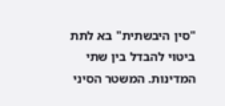"סין היבשתית" בא לתת ביטוי להבדל בין שתי המדינות. המשטר הסיני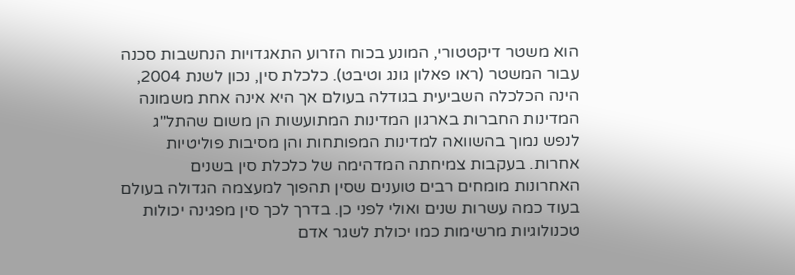הוא משטר דיקטטורי, המונע בכוח הזרוע התאגדויות הנחשבות סכנה עבור המשטר (ראו פאלון גונג וטיבט). כלכלת סין, נכון לשנת 2004, הינה הכלכלה השביעית בגודלה בעולם אך היא אינה אחת משמונה המדינות החברות בארגון המדינות המתועשות הן משום שהתל"ג לנפש נמוך בהשוואה למדינות המפותחות והן מסיבות פוליטיות אחרות. בעקבות צמיחתה המדהימה של כלכלת סין בשנים האחרונות מומחים רבים טוענים שסין תהפוך למעצמה הגדולה בעולם בעוד כמה עשרות שנים ואולי לפני כן. בדרך לכך סין מפגינה יכולות טכנולוגיות מרשימות כמו יכולת לשגר אדם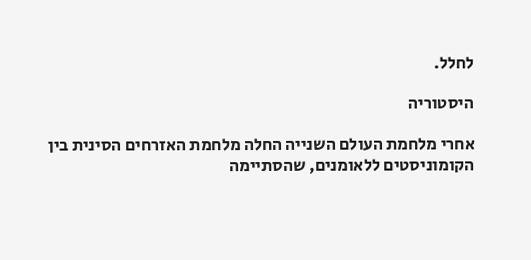לחלל.

היסטוריה

אחרי מלחמת העולם השנייה החלה מלחמת האזרחים הסינית בין הקומוניסטים ללאומנים, שהסתיימה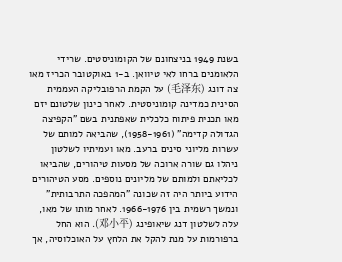בשנת 1949 בניצחונם של הקומוניסטים. שרידי הלאומנים ברחו לאי טיוואן. ב-1 באוקטובר הכריז מאו צה דונג (毛泽东) על הקמת הרפובליקה העממית הסינית כמדינה קומוניסטית. לאחר כינון שלטונם יזם מאו תכנית פיתוח כלכלית שאפתנית בשם "הקפיצה הגדולה קדימה" (1958-1961), שהביאה למותם של עשרות מליוני סינים ברעב. מאו ועמיתיו לשלטון ניהלו גם שורה ארוכה של מסעות טיהורים, שהביאו לכליאתם ולמותם של מליונים נוספים. מסע הטיהורים הידוע ביותר היה זה שכונה "המהפכה התרבותית" ונמשך רשמית בין 1966-1976. לאחר מותו של מאו, עלה לשלטון דנג שיאופינג (邓小平). הוא החל ברפורמות על מנת להקל את הלחץ על האוכלוסיה, אך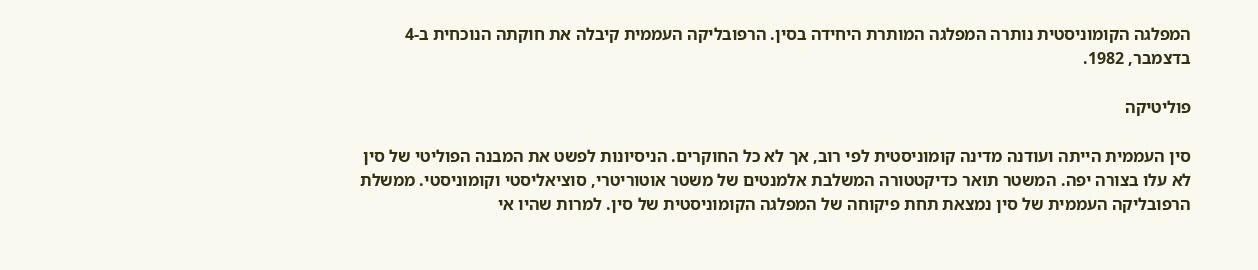המפלגה הקומוניסטית נותרה המפלגה המותרת היחידה בסין. הרפובליקה העממית קיבלה את חוקתה הנוכחית ב-4 בדצמבר, 1982.

פוליטיקה

סין העממית הייתה ועודנה מדינה קומוניסטית לפי רוב, אך לא כל החוקרים. הניסיונות לפשט את המבנה הפוליטי של סין לא עלו בצורה יפה. המשטר תואר כדיקטטורה המשלבת אלמנטים של משטר אוטוריטרי, סוציאליסטי וקומוניסטי. ממשלת הרפובליקה העממית של סין נמצאת תחת פיקוחה של המפלגה הקומוניסטית של סין. למרות שהיו אי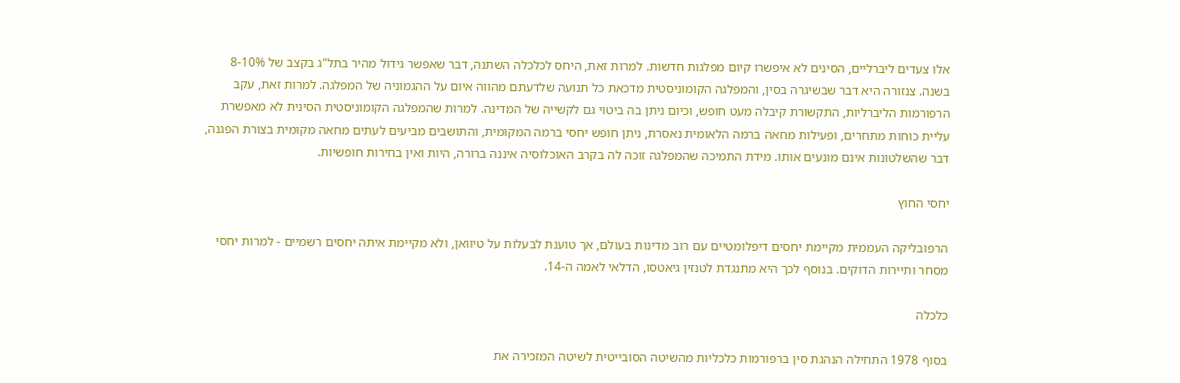אלו צעדים ליברליים, הסינים לא איפשרו קיום מפלגות חדשות. למרות זאת, היחס לכלכלה השתנה, דבר שאפשר גידול מהיר בתל"ג בקצב של 8-10% בשנה. צנזורה היא דבר שבשיגרה בסין, והמפלגה הקומוניסטית מדכאת כל תנועה שלדעתם מהווה איום על ההגמוניה של המפלגה. למרות זאת, עקב הרפורמות הליברליות, התקשורת קיבלה מעט חופש, וכיום ניתן בה ביטוי גם לקשייה של המדינה. למרות שהמפלגה הקומוניסטית הסינית לא מאפשרת עליית כוחות מתחרים, ופעילות מחאה ברמה הלאומית נאסרת, ניתן חופש יחסי ברמה המקומית, והתושבים מביעים לעתים מחאה מקומית בצורת הפגנה, דבר שהשלטונות אינם מונעים אותו. מידת התמיכה שהמפלגה זוכה לה בקרב האוכלוסיה איננה ברורה, היות ואין בחירות חופשיות.

יחסי החוץ

הרפובליקה העממית מקיימת יחסים דיפלומטיים עם רוב מדינות בעולם, אך טוענת לבעלות על טיוואן, ולא מקיימת איתה יחסים רשמיים - למרות יחסי מסחר ותיירות הדוקים. בנוסף לכך היא מתנגדת לטנזין גיאטסו, הדלאי לאמה ה-14.

כלכלה

בסוף 1978 התחילה הנהגת סין ברפורמות כלכליות מהשיטה הסובייטית לשיטה המזכירה את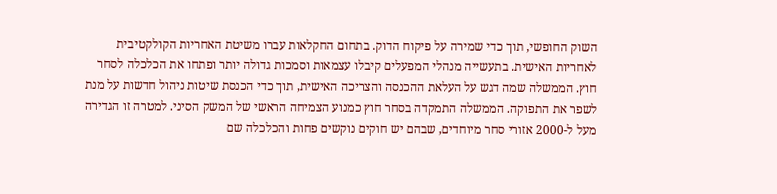השוק החופשי, תוך כדי שמירה על פיקוח הדוק. בתחום החקלאות עברו משיטת האחריות הקולקטיבית לאחריות האישית. בתעשייה מנהלי המפעלים קיבלו עצמאות וסמכות גדולה יותר ופתחו את הכלכלה לסחר חוץ. הממשלה שמה דגש על העלאת ההכנסה והצריכה האישית, תוך כדי הכנסת שיטות ניהול חדשות על מנת לשפר את התפוקה. הממשלה התמקדה בסחר חוץ כמנוע הצמיחה הראשי של המשק הסיני. למטרה זו הגדירה מעל ל-2000 אזורי סחר מיוחדים, שבהם יש חוקים נוקשים פחות והכלכלה שם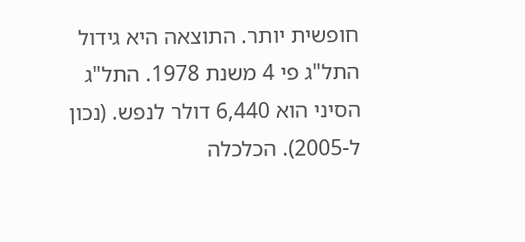חופשית יותר. התוצאה היא גידול התל"ג פי 4 משנת 1978. התל"ג הסיני הוא 6,440 דולר לנפש. (נכון ל-2005). הכלכלה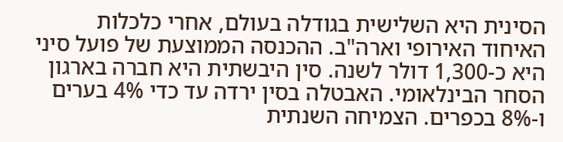הסינית היא השלישית בגודלה בעולם, אחרי כלכלות האיחוד האירופי וארה"ב. ההכנסה הממוצעת של פועל סיני היא כ-1,300 דולר לשנה. סין היבשתית היא חברה בארגון הסחר הבינלאומי. האבטלה בסין ירדה עד כדי 4% בערים ו-8% בכפרים. הצמיחה השנתית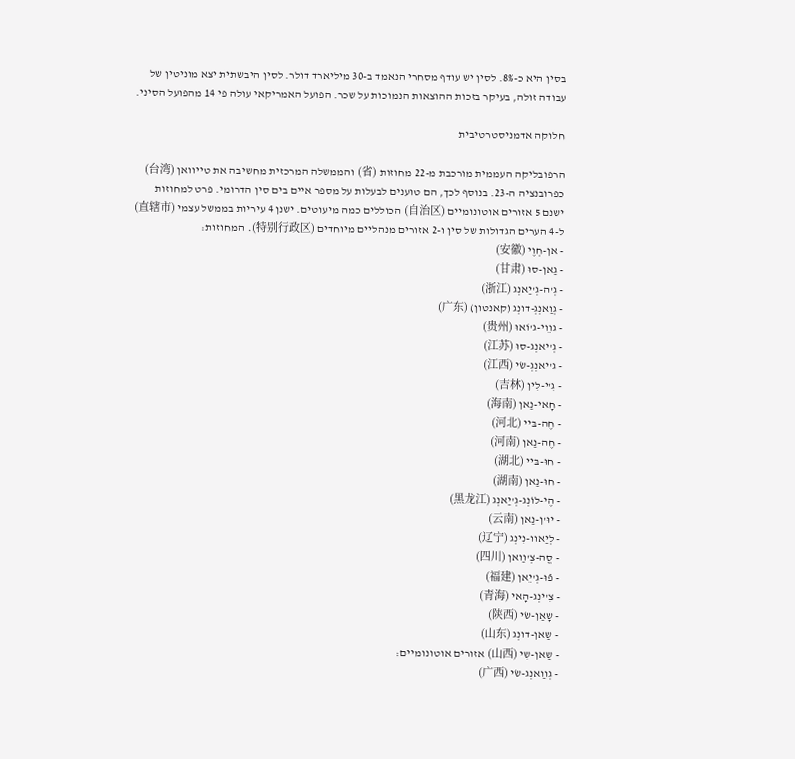בסין היא כ-8%. לסין יש עודף מסחרי הנאמד ב-30 מיליארד דולר. לסין היבשתית יצא מוניטין של עבודה זולה, בעיקר בזכות ההוצאות הנמוכות על שכר. הפועל האמריקאי עולה פי 14 מהפועל הסיני.

חלוקה אדמניסטרטיבית

הרפובליקה העממית מורכבת מ-22 מחוזות (省) והממשלה המרכזית מחשיבה את טייוואן (台湾) כפרובנציה ה-23. בנוסף לכך, הם טוענים לבעלות על מספר איים בים סין הדרומי. פרט למחוזות ישנם 5 אזורים אוטונומיים (自治区) הכוללים כמה מיעוטים. ישנן 4 עיריות בממשל עצמי (直辖市) ל-4 הערים הגדולות של סין ו-2 אזורים מנהליים מיוחדים (特别行政区). המחוזות:
- אן-חְוֶי (安徽)
- גַאן-סוּ (甘肃)
- גְ'ה-גְ'יַאנְג (浙江)
- גְוַאנְגְ-דונְג (קאנטון) (广东)
- גװֵי-ג'וֹאוּ (贵州)
- גְ'יאנְג-סוּ (江苏)
- ג'יאנְגְ-שׂי (江西)
- גִ'י-לִין (吉林)
- חָאי-נַאן (海南)
- חֶה-בּיי (河北)
- חֶה-נַאן (河南)
- חוּ-בּײ (湖北)
- חוּ-נַאן (湖南)
- הֶי-לוֹנְג-גְ'יַאנְג (黑龙江)
- יוּ'ן-נַאן (云南)
- לְיַאװ-נִינְג (辽宁)
- סֱה-צְ'װַאן (四川)
- פֿוּ-גְ'יֵאן (福建)
- צִ'ינְג-הָאי (青海)
- שָאַן-שׂי (陕西)
- שַאן-דונְג (山东)
- שַאן-שִי (山西) אזורים אוטונומיים:
- גְװַאנְג-שׂי (广西)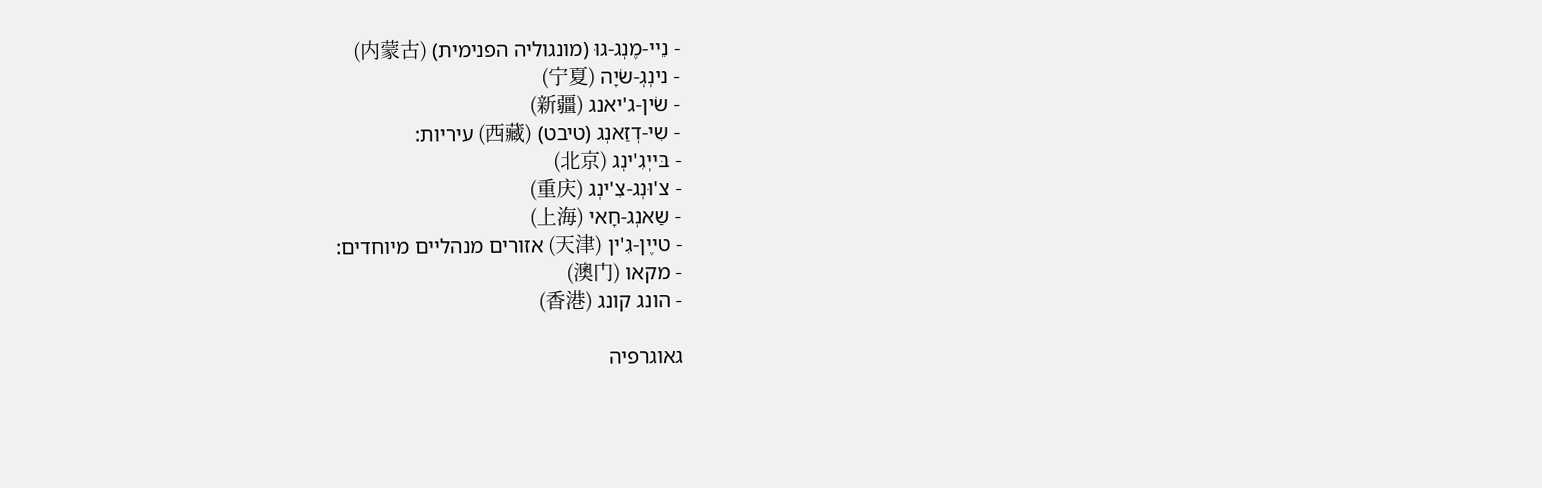- נֵײ-מֶנְג-גוּ (מונגוליה הפנימית) (内蒙古)
- נינְגְ-שׂיָה (宁夏)
- שׂין-ג'יאנג (新疆)
- שִי-דְזַאנְג (טיבט) (西藏) עיריות:
- בּייְגִ'ינְג (北京)
- צ'וּנְג-צִ'ינְג (重庆)
- שַאנְג-חָאי (上海)
- טײֶן-גִ'ין (天津) אזורים מנהליים מיוחדים:
- מקאו (澳门)
- הונג קונג (香港)

גאוגרפיה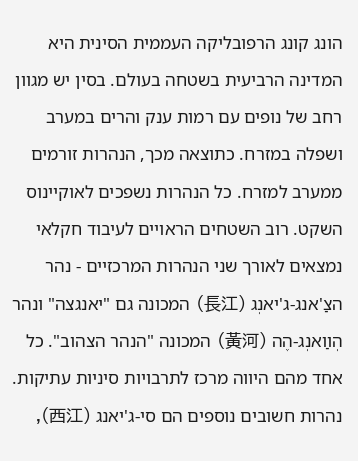הונג קונג הרפובליקה העממית הסינית היא המדינה הרביעית בשטחה בעולם. בסין יש מגוון רחב של נופים עם רמות ענק והרים במערב ושפלה במזרח. כתוצאה מכך, הנהרות זורמים ממערב למזרח. כל הנהרות נשפכים לאוקיינוס השקט. רוב השטחים הראויים לעיבוד חקלאי נמצאים לאורך שני הנהרות המרכזיים - נהר הצַ'אנג-ג'יאנְג (長江) המכונה גם "יאנגצה" ונהר הְװַאנְג-הֶה (黃河) המכונה "הנהר הצהוב". כל אחד מהם היווה מרכז לתרבויות סיניות עתיקות. נהרות חשובים נוספים הם סי-ג'יאנג (西江),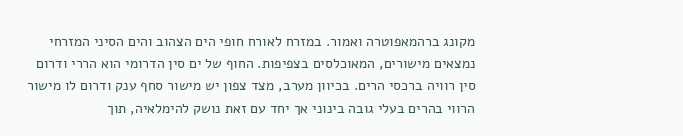מקונג ברהמאפוטרה ואמור. במזרח לאורח חופי הים הצהוב והים הסיני המזרחי נמצאים מישורים, המאוכלסים בצפיפות. החוף של ים סין הדרומי הוא הררי ודרום סין רוויה ברכסי הרים. בכיוון מערב, מצד צפון יש מישור סחף ענק ודרום לו מישור הרווי בהרים בעלי גובה בינוני אך יחד עם זאת נושק להימלאיה, תוך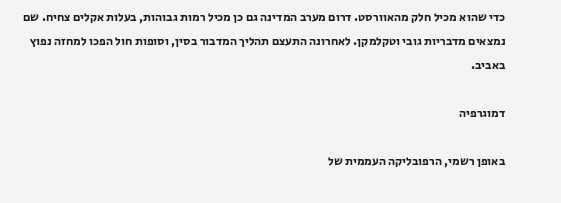כדי שהוא מכיל חלק מהאוורסט. דרום מערב המדינה גם כן מכיל רמות גבוהות, בעלות אקלים צחיח. שם נמצאים מדבריות גובי וטקלמקן. לאחרונה התעצם תהליך המדבור בסין, וסופות חול הפכו למחזה נפוץ באביב.

דמוגרפיה

באופן רשמי, הרפובליקה העממית של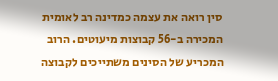סין רואה את עצמה כמדינה רב לאומית המכירה ב-56 קבוצות מיעוטים. הרוב המכריע של הסינים משתייכים לקבוצה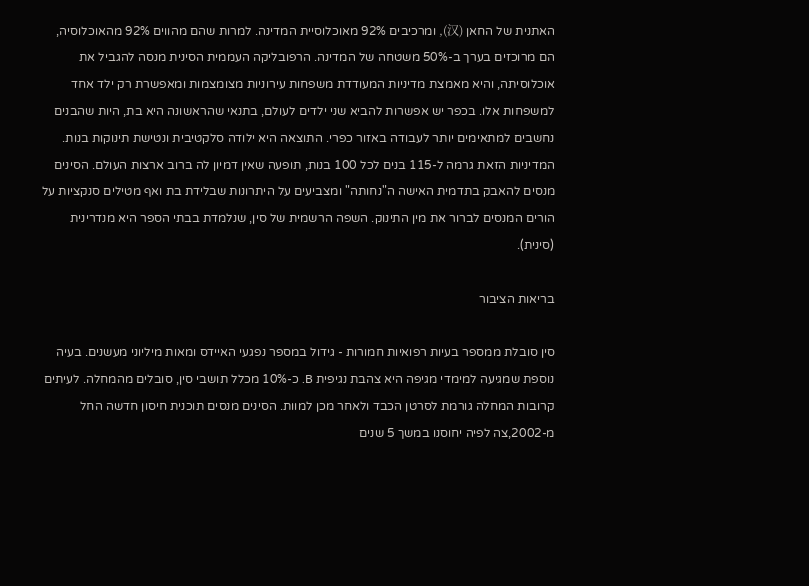האתנית של החאן (汉), ומרכיבים 92% מאוכלוסיית המדינה. למרות שהם מהווים 92% מהאוכלוסיה, הם מרוכזים בערך ב-50% משטחה של המדינה. הרפובליקה העממית הסינית מנסה להגביל את אוכלוסיתה, והיא מאמצת מדיניות המעודדת משפחות עירוניות מצומצמות ומאפשרת רק ילד אחד למשפחות אלו. בכפר יש אפשרות להביא שני ילדים לעולם, בתנאי שהראשונה היא בת, היות שהבנים נחשבים למתאימים יותר לעבודה באזור כפרי. התוצאה היא ילודה סלקטיבית ונטישת תינוקות בנות. המדיניות הזאת גרמה ל-115 בנים לכל 100 בנות, תופעה שאין דמיון לה ברוב ארצות העולם. הסינים מנסים להאבק בתדמית האישה ה"נחותה" ומצביעים על היתרונות שבלידת בת ואף מטילים סנקציות על הורים המנסים לברור את מין התינוק. השפה הרשמית של סין, שנלמדת בבתי הספר היא מנדרינית (סינית).

בריאות הציבור

סין סובלת ממספר בעיות רפואיות חמורות - גידול במספר נפגעי האיידס ומאות מיליוני מעשנים. בעיה נוספת שמגיעה למימדי מגיפה היא צהבת נגיפית B. כ-10% מכלל תושבי סין, סובלים מהמחלה. לעיתים קרובות המחלה גורמת לסרטן הכבד ולאחר מכן למוות. הסינים מנסים תוכנית חיסון חדשה החל מ-2002,צה לפיה יחוסנו במשך 5 שנים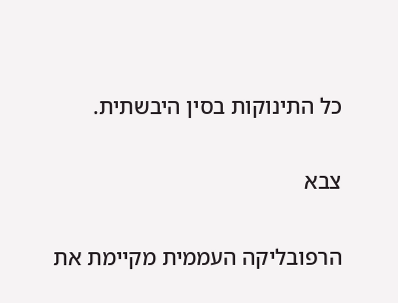כל התינוקות בסין היבשתית.

צבא

הרפובליקה העממית מקיימת את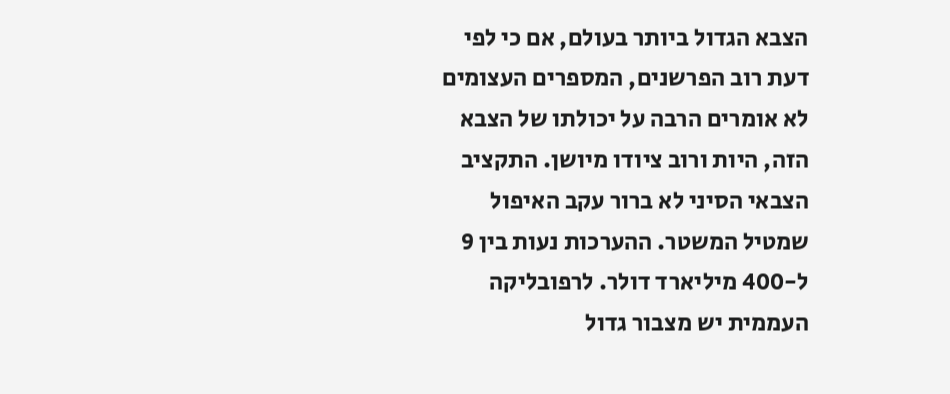הצבא הגדול ביותר בעולם, אם כי לפי דעת רוב הפרשנים, המספרים העצומים לא אומרים הרבה על יכולתו של הצבא הזה, היות ורוב ציודו מיושן. התקציב הצבאי הסיני לא ברור עקב האיפול שמטיל המשטר. ההערכות נעות בין 9 ל-400 מיליארד דולר. לרפובליקה העממית יש מצבור גדול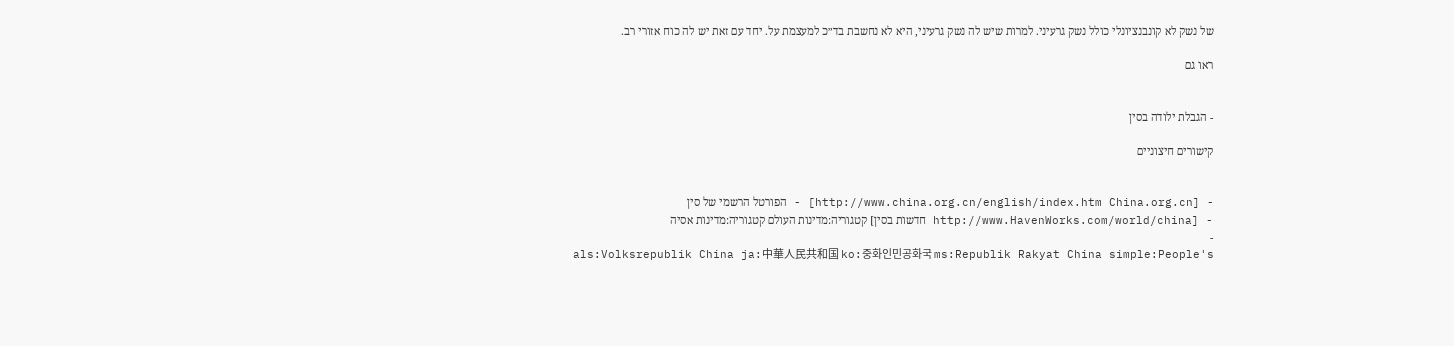של נשק לא קונבנציונלי כולל נשק גרעיני. למרות שיש לה נשק גרעיני, היא לא נחשבת בד״כ למעצמת על. יחד עם זאת יש לה כוח אזורי רב.

ראו גם


- הגבלת ילודה בסין

קישורים חיצוניים


- [http://www.china.org.cn/english/index.htm China.org.cn] - הפורטל הרשמי של סין
- [http://www.HavenWorks.com/world/china חדשות בסין] קטגוריה:מדינות העולם קטגוריה:מדינות אסיה
-
als:Volksrepublik China ja:中華人民共和国 ko:중화인민공화국 ms:Republik Rakyat China simple:People's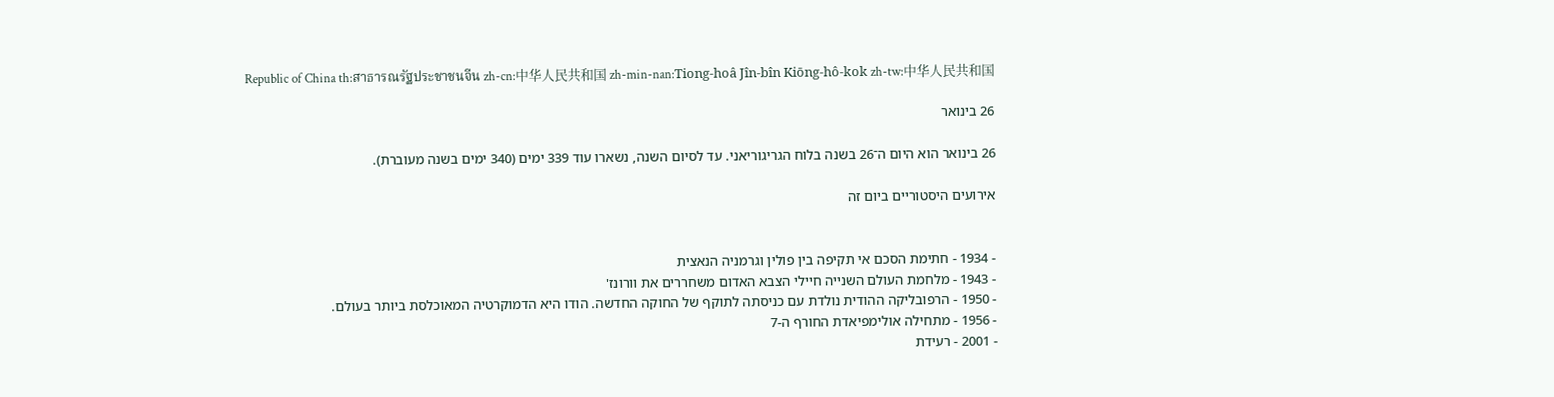Republic of China th:สาธารณรัฐประชาชนจีน zh-cn:中华人民共和国 zh-min-nan:Tiong-hoâ Jîn-bîn Kiōng-hô-kok zh-tw:中华人民共和国

26 בינואר

26 בינואר הוא היום ה־26 בשנה בלוח הגריגוריאני. עד לסיום השנה, נשארו עוד 339 ימים (340 ימים בשנה מעוברת).

אירועים היסטוריים ביום זה


- 1934 - חתימת הסכם אי תקיפה בין פולין וגרמניה הנאצית
- 1943 - מלחמת העולם השנייה חיילי הצבא האדום משחררים את וורונז'
- 1950 - הרפובליקה ההודית נולדת עם כניסתה לתוקף של החוקה החדשה. הודו היא הדמוקרטיה המאוכלסת ביותר בעולם.
- 1956 - מתחילה אולימפיאדת החורף ה-7
- 2001 - רעידת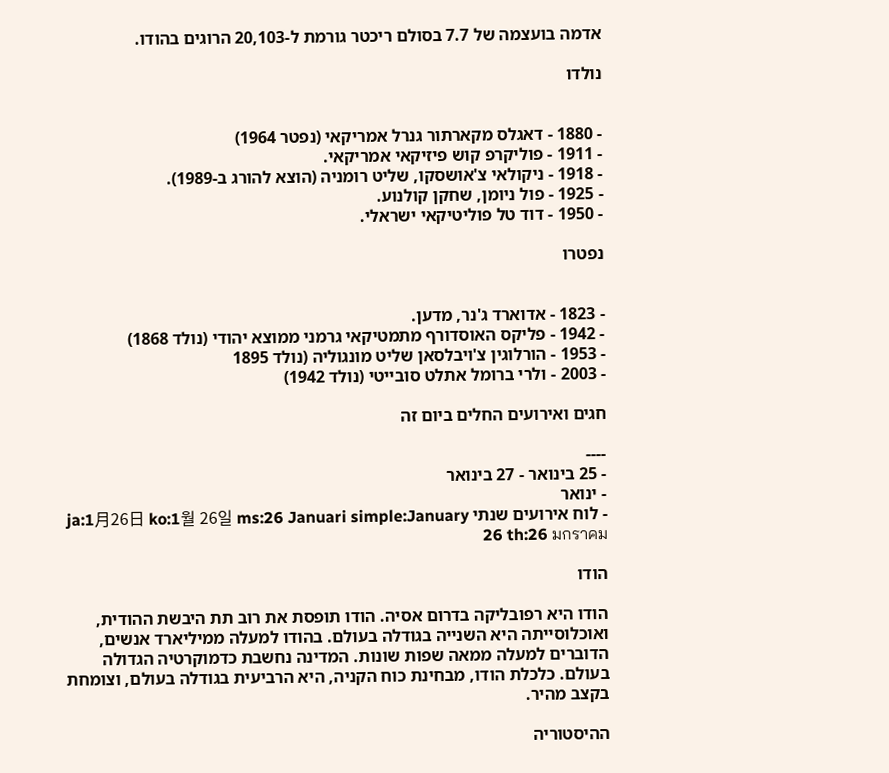אדמה בועצמה של 7.7 בסולם ריכטר גורמת ל-20,103 הרוגים בהודו.

נולדו


- 1880 - דאגלס מקארתור גנרל אמריקאי (נפטר 1964)
- 1911 - פוליקרפ קוש פיזיקאי אמריקאי.
- 1918 - ניקולאי צ'אושסקו, שליט רומניה (הוצא להורג ב-1989).
- 1925 - פול ניומן, שחקן קולנוע.
- 1950 - דוד טל פוליטיקאי ישראלי.

נפטרו


- 1823 - אדוארד ג'נר, מדען.
- 1942 - פליקס האוסדורף מתמטיקאי גרמני ממוצא יהודי (נולד 1868)
- 1953 - הורלוגין צ'ויבלסאן שליט מונגוליה (נולד 1895
- 2003 - ולרי ברומל אתלט סובייטי (נולד 1942)

חגים ואירועים החלים ביום זה

----
- 25 בינואר - 27 בינואר
- ינואר
- לוח אירועים שנתי ja:1月26日 ko:1월 26일 ms:26 Januari simple:January 26 th:26 มกราคม

הודו

הודו היא רפובליקה בדרום אסיה. הודו תופסת את רוב תת היבשת ההודית, ואוכלוסייתה היא השנייה בגודלה בעולם. בהודו למעלה ממיליארד אנשים, הדוברים למעלה ממאה שפות שונות. המדינה נחשבת כדמוקרטיה הגדולה בעולם. כלכלת הודו, מבחינת כוח הקניה, היא הרביעית בגודלה בעולם, וצומחת בקצב מהיר.

ההיסטוריה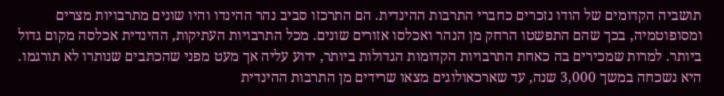תושביה הקדומים של הודו נזכרים כחברי התרבות ההינדית. הם התרכזו סביב נהר ההינדו והיו שונים מתרבויות מצרים ומסופוטמיה, בכך שהם התפשטו הרחק מן הנהר ואכלסו אזורים שונים. מכל התרבויות העתיקות, ההינדית אכלסה מקום גדול ביותר. למרות שמכירים בה כאחת התרבויות הקדומות הגדולות ביותר, ידוע עליה אך מעט מפני שהכתבים שנותרו לא תורגמו. היא נשכחה במשך 3,000 שנה, עד שארכאולוגים מצאו שרידים מן התרבות ההינדית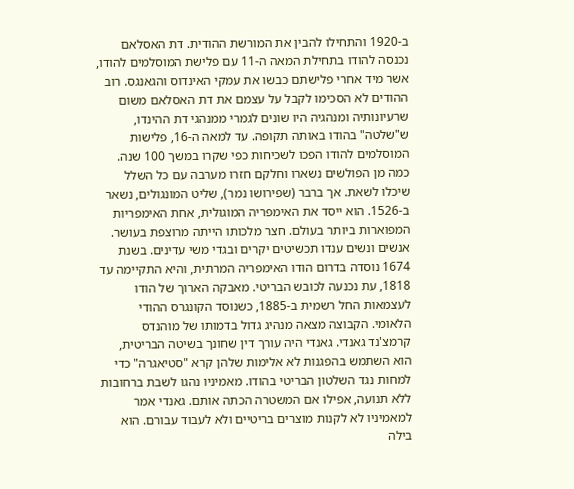ב-1920 והתחילו להבין את המורשת ההודית. דת האסלאם נכנסה להודו בתחילת המאה ה-11 עם פלישת המוסלמים להודו, אשר מיד אחרי פלישתם כבשו את עמקי האינדוס והגאנגס. רוב ההודים לא הסכימו לקבל על עצמם את דת האסלאם משום שרעיונותיה ומנהגיה היו שונים לגמרי ממנהגי דת ההינדו, ש"שלטה" בהודו באותה תקופה. עד למאה ה-16, פלישות המוסלמים להודו הפכו לשכיחות כפי שקרו במשך 100 שנה. כמה מן הפולשים נשארו וחלקם חזרו מערבה עם כל השלל שיכלו לשאת. אך ברבר (שפירושו נמר), שליט המונגולים, נשאר ב-1526. הוא ייסד את האימפריה המוגולית, אחת האימפריות המפוארות ביותר בעולם. חצר מלכותו הייתה מרוצפת בעושר. אנשים ונשים ענדו תכשיטים יקרים ובגדי משי עדינים. בשנת 1674 נוסדה בדרום הודו האימפריה המרתית, והיא התקיימה עד 1818, עת נכנעה לכובש הבריטי. מאבקה הארוך של הודו לעצמאות החל רשמית ב-1885, כשנוסד הקונגרס ההודי הלאומי. הקבוצה מצאה מנהיג גדול בדמותו של מוהנדס קרמצ'נד גאנדי. גאנדי היה עורך דין שחונך בשיטה הבריטית, הוא השתמש בהפגנות לא אלימות שלהן קרא "סטיאגרה" כדי למחות נגד השלטון הבריטי בהודו. מאמיניו נהגו לשבת ברחובות ללא תנועה, אפילו אם המשטרה הכתה אותם. גאנדי אמר למאמיניו לא לקנות מוצרים בריטיים ולא לעבוד עבורם. הוא בילה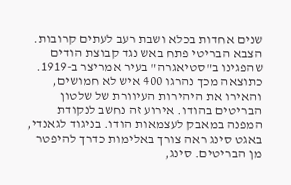שנים אחדות בכלא ושבת רעב לעתים קרובות. הצבא הבריטי פתח באש נגד קבוצת הודים שהפגינו ב"סטיאגרה" בעיר אמריצר ב-1919. כתוצאה מכך נהרגו 400 איש לא חמושים, והאירו את היהירות העיוורת של שלטון הבריטים בהודו. אירוע זה נחשב לנקודת המפנה במאבק לעצמאות הודו. בניגוד לגאנדי, באגט סינג ראה צורך באלימות כדרך להיפטר מן הבריטים. סינג,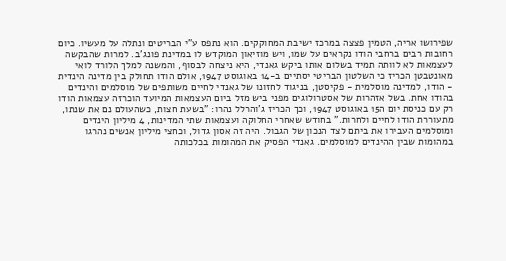שפירושו אריה, הטמין פצצה במרכז ישיבת המחוקקים. הוא נתפס ע"י הבריטים ונתלה על מעשיו. כיום רחובות רבים ברחבי הודו נקראים על שמו, ויש מוזיאון המוקדש לו במדינת פונג'ב. למרות שהבקשה לעצמאות לא לוותה תמיד בשלום אותו ביקש גאנדי, היא ניצחה לבסוף, והמשנה למלך הלורד לואי מאונטבטן הכריז כי השלטון הבריטי יסתיים ב-14 באוגוסט 1947, אולם הודו תחולק בין מדינה הינדית - הודו, למדינה מוסלמית - פקיסטן, בניגוד לחזונו של גאנדי לחיים משותפים של מוסלמים והינדים בהודו אחת. בשל אזהרות של אסטרולוגים מפני ביש מזל ביום העצמאות המיועד הוכרזה עצמאות הודו רק עם כניסת יום ה15 באוגוסט 1947, וכך הכריז ג'והרלל נהרו: "בשעת חצות, כשהעולם נם את שנתו, מתעוררת הודו לחיים ולחרות." בחודש שאחרי החלוקה ועצמאות שתי המדינות, 4 מיליון הינדים ומוסלמים העבירו את ביתם לצד הנכון של הגבול. היה זה אסון גדול, וכחצי מיליון אנשים נהרגו במהומות שבין ההינדים למוסלמים. גאנדי הפסיק את המהומות בכלכותה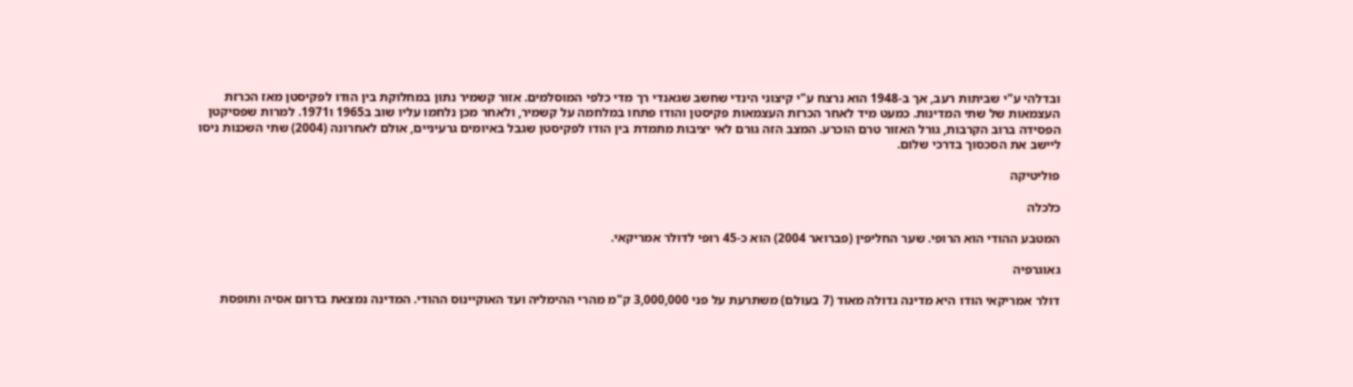ובדלהי ע"י שביתות רעב, אך ב-1948 הוא נרצח ע"י קיצוני הינדי שחשב שגאנדי רך מדי כלפי המוסלמים. אזור קשמיר נתון במחלוקת בין הודו לפקיסטן מאז הכרזת העצמאות של שתי המדינות. כמעט מיד לאחר הכרזת העצמאות פקיסטן והודו פתחו במלחמה על קשמיר, ולאחר מכן נלחמו עליו שוב ב1965 ו1971. למרות שפסיקטן הפסידה ברוב הקרבות, גורל האזור טרם הוכרע. המצב הזה גורם לאי יציבות מתמדת בין הודו לפקיסטן שגבל באיומים גרעיניים, אולם לאחרונה (2004) שתי השכנות ניסו ליישב את הסכסוך בדרכי שלום.

פוליטיקה

כלכלה

המטבע ההודי הוא הרופי. שער החליפין (פברואר 2004) הוא כ-45 רופי לדולר אמריקאי.

גאוגרפיה

דולר אמריקאי הודו היא מדינה גדולה מאוד (7 בעולם) משתרעת על פני 3,000,000 ק"מ מהרי ההימליה ועד האוקיינוס ההודי. המדינה נמצאת בדרום אסיה ותופסת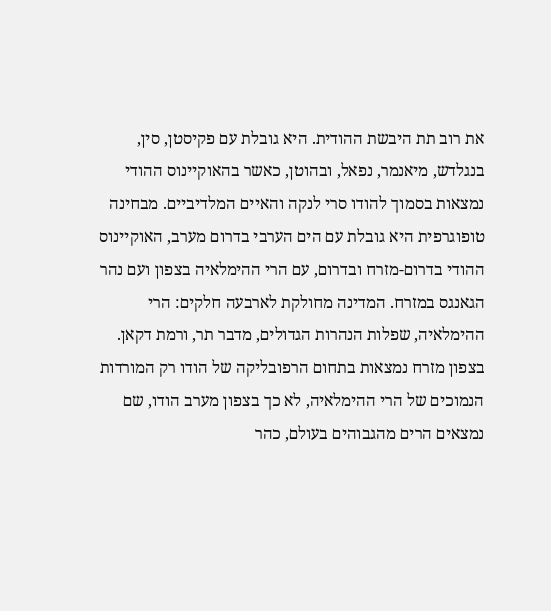את רוב תת היבשת ההודית. היא גובלת עם פקיסטן, סין, בנגלדש, מיאנמר, נפאל, ובהוטן, כאשר בהאוקיינוס ההודי נמצאות בסמוך להודו סרי לנקה והאיים המלדיביים. מבחינה טופוגרפית היא גובלת עם הים הערבי בדרום מערב, האוקיינוס ההודי בדרום-מזרח ובדרום, עם הרי ההימלאיה בצפון ועם נהר הגאנגס במזרח. המדינה מחולקת לארבעה חלקים: הרי ההימלאיה, שפלות הנהרות הגדולים, מדבר תר, ורמת דקאן. בצפון מזרח נמצאות בתחום הרפובליקה של הודו רק המורדות הנמוכים של הרי ההימלאיה, לא כך בצפון מערב הודו, שם נמצאים הרים מהגבוהים בעולם, כהר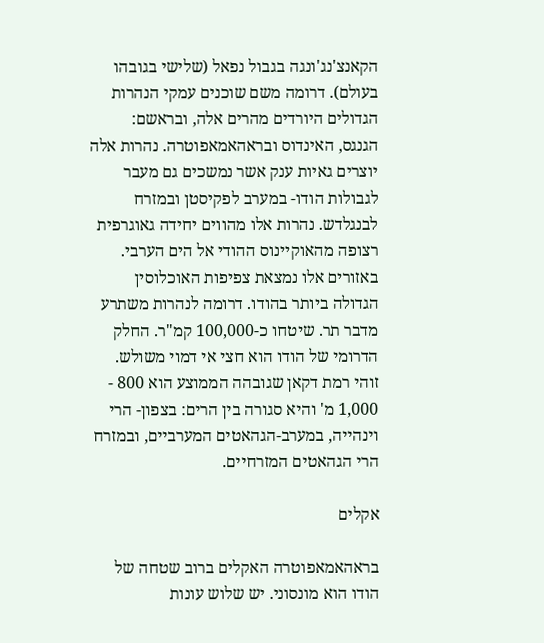הקאנצ'נג'ונגה בגבול נפאל (שלישי בגובהו בעולם). דרומה משם שוכנים עמקי הנהרות הגדולים היורדים מהרים אלה, ובראשם: הגנגס, האינדוס ובראהאמאפוטרה. נהרות אלה יוצרים גאיות ענק אשר נמשכים גם מעבר לגבולות הודו- במערב לפקיסטן ובמזרח לבנגלדש. נהרות אלו מהווים יחידה גאוגרפית רצופה מהאוקיינוס ההודי אל הים הערבי. באזורים אלו נמצאת צפיפות האוכלוסין הגדולה ביותר בהודו. דרומה לנהרות משתרע מדבר תר. שיטחו כ-100,000 קמ"ר. החלק הדרומי של הודו הוא חצי אי דמוי משולש. זוהי רמת דקאן שגובהה הממוצע הוא 800 - 1,000 מ' והיא סגורה בין הרים: בצפון- הרי וינהייה, במערב-הגהאטים המערביים, ובמזרח הרי הגהאטים המזרחיים.

אקלים

בראהאמאפוטרה האקלים ברוב שטחה של הודו הוא מונסוני. יש שלוש עונות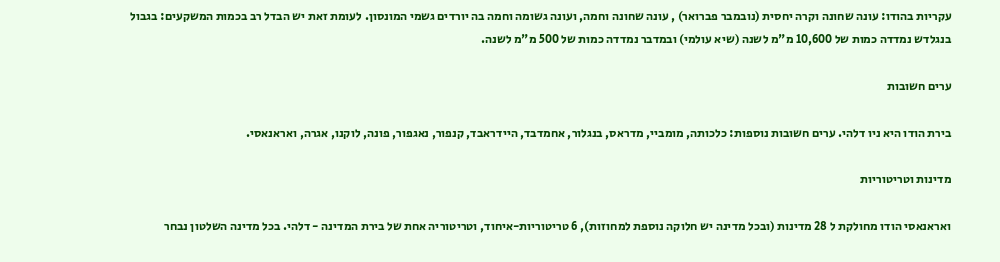עקריות בהודו: עונה שחונה וקרה יחסית (נובמבר פברואר) , עונה שחונה וחמה, ועונה גשומה וחמה בה יורדים גשמי המונסון. לעומת זאת יש הבדל רב בכמות המשקעים: בגבול בנגלדש נמדדה כמות של 10,600 מ"מ לשנה (שיא עולמי) ובמדבר נמדדה כמות של 500 מ"מ לשנה.

ערים חשובות

בירת הודו היא ניו דלהי. ערים חשובות נוספות: כלכותה, מומביי, מדראס, בנגלור, אחמדבד, היידראבד, קנפור, נאגפור, פונה, לוקנו, אגרה, ואראנאסי.

מדינות וטריטוריות

ואראנאסי הודו מחולקת ל 28 מדינות (ובכל מדינה יש חלוקה נוספת למחוזות), 6 טריטוריות-איחוד, וטריטוריה אחת של בירת המדינה - דלהי. בכל מדינה השלטון נבחר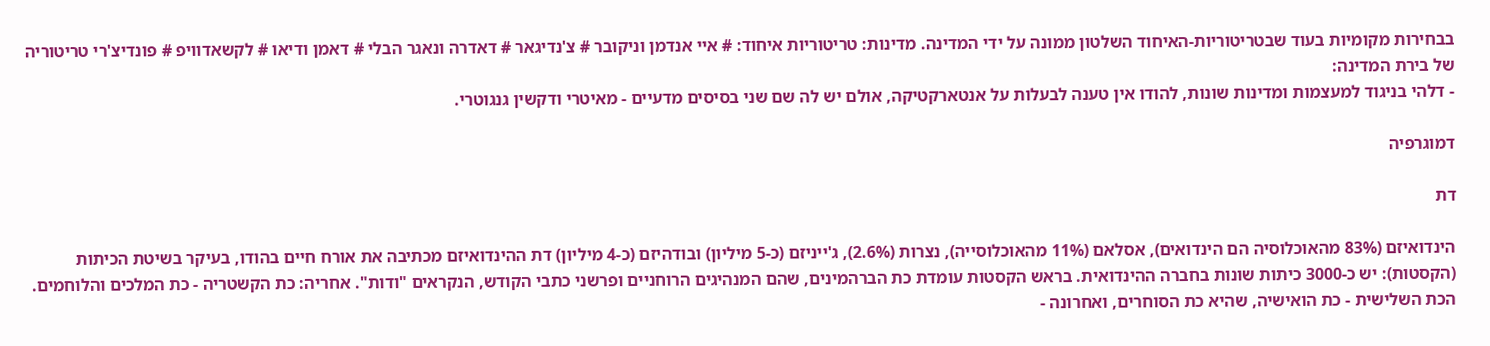בבחירות מקומיות בעוד שבטריטוריות-האיחוד השלטון ממונה על ידי המדינה. מדינות: טריטוריות איחוד: # איי אנדמן וניקובר # צ'נדיגאר # דאדרה ונאגר הבלי # דאמן ודיאו # לקשאדוויפ # פונדיצ'רי טריטוריה של בירת המדינה:
- דלהי בניגוד למעצמות ומדינות שונות, להודו אין טענה לבעלות על אנטארקטיקה, אולם יש לה שם שני בסיסים מדעיים - מאיטרי ודקשין גנגוטרי.

דמוגרפיה

דת

הינדואיזם (83% מהאוכלוסיה הם הינדואים), אסלאם (11% מהאוכלוסייה), נצרות (2.6%), ג'ייניזם (כ-5 מיליון) ובודהיזם (כ-4 מיליון) דת ההינדואיזם מכתיבה את אורח חיים בהודו, בעיקר בשיטת הכיתות (הקסטות): יש כ-3000 כיתות שונות בחברה ההינדואית. בראש הקסטות עומדת כת הברהמינים, שהם המנהיגים הרוחניים ופרשני כתבי הקודש, הנקראים "ודות". אחריה: כת הקשטריה - כת המלכים והלוחמים. הכת השלישית - כת הואישיה, שהיא כת הסוחרים, ואחרונה -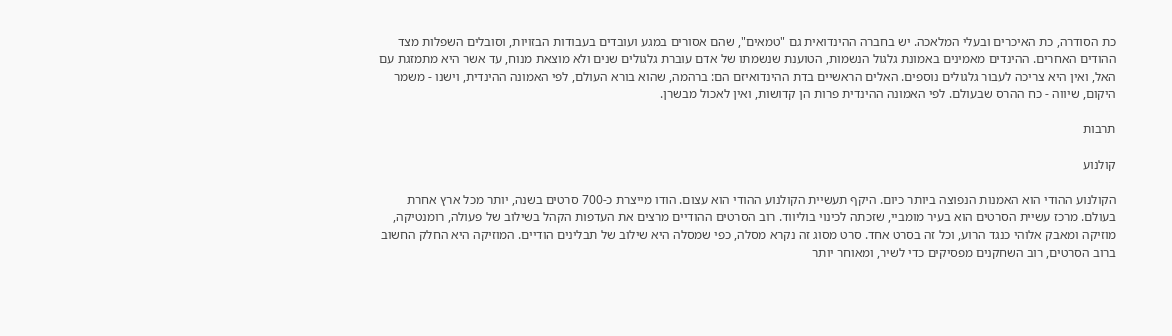כת הסודרה, כת האיכרים ובעלי המלאכה. יש בחברה ההינדואית גם "טמאים", שהם אסורים במגע ועובדים בעבודות הבזויות, וסובלים השפלות מצד ההודים האחרים. ההינדים מאמינים באמונת גלגול הנשמות, הטוענת שנשמתו של אדם עוברת גלגולים שנים ולא מוצאת מנוח, עד אשר היא מתמזגת עם האל, ואין היא צריכה לעבור גלגולים נוספים. האלים הראשיים בדת ההינדואיזם הם: ברהמה, שהוא בורא העולם, לפי האמונה ההינדית, וישנו - משמר היקום, שיווה - כח ההרס שבעולם. לפי האמונה ההינדית פרות הן קדושות, ואין לאכול מבשרן.

תרבות

קולנוע

הקולנוע ההודי הוא האמנות הנפוצה ביותר כיום. היקף תעשיית הקולנוע ההודי הוא עצום. הודו מייצרת כ-700 סרטים בשנה, יותר מכל ארץ אחרת בעולם. מרכז עשיית הסרטים הוא בעיר מומביי, שזכתה לכינוי בוליווד. רוב הסרטים ההודיים מרצים את העדפות הקהל בשילוב של פעולה, רומנטיקה, מוזיקה ומאבק אלוהי כנגד הרוע, וכל זה בסרט אחד. סרט מסוג זה נקרא מסלה, כפי שמסלה היא שילוב של תבלינים הודיים. המוזיקה היא החלק החשוב ברוב הסרטים, רוב השחקנים מפסיקים כדי לשיר, ומאוחר יותר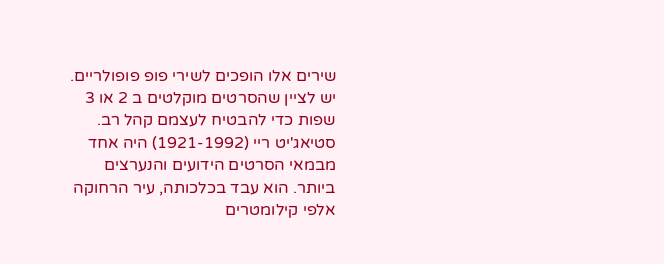שירים אלו הופכים לשירי פופ פופולריים. יש לציין שהסרטים מוקלטים ב 2 או 3 שפות כדי להבטיח לעצמם קהל רב. סטיאג'יט ריי (1921-1992) היה אחד מבמאי הסרטים הידועים והנערצים ביותר. הוא עבד בכלכותה, עיר הרחוקה אלפי קילומטרים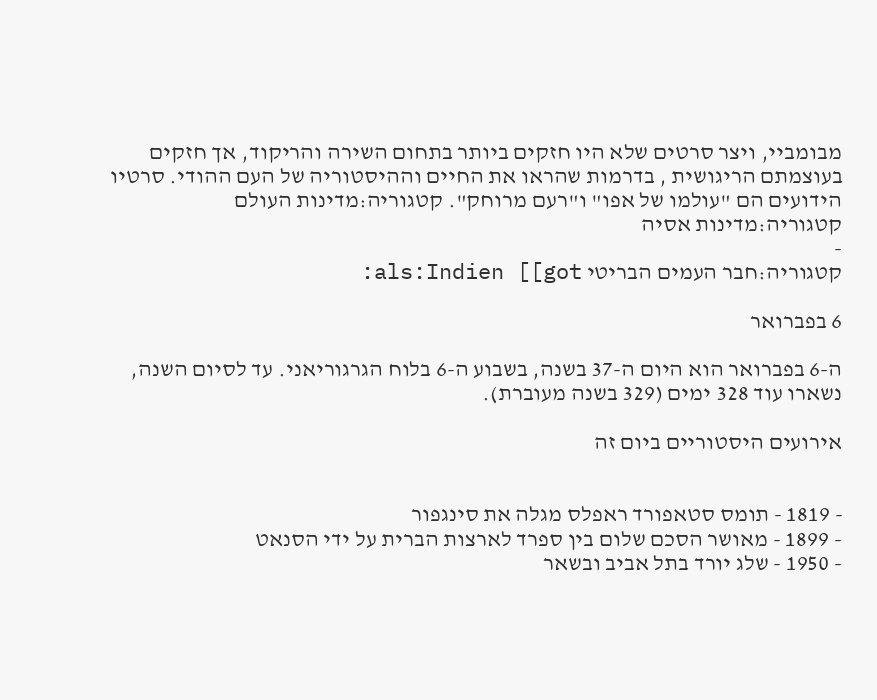מבומביי, ויצר סרטים שלא היו חזקים ביותר בתחום השירה והריקוד, אך חזקים בעוצמתם הריגושית , בדרמות שהראו את החיים וההיסטוריה של העם ההודי. סרטיו הידועים הם "עולמו של אפו" ו"רעם מרוחק". קטגוריה:מדינות העולם קטגוריה:מדינות אסיה
-
קטגוריה:חבר העמים הבריטי als:Indien [[got:

6 בפברואר

ה-6 בפברואר הוא היום ה-37 בשנה, בשבוע ה-6 בלוח הגרגוריאני. עד לסיום השנה, נשארו עוד 328 ימים (329 בשנה מעוברת).

אירועים היסטוריים ביום זה


- 1819 - תומס סטאפורד ראפלס מגלה את סינגפור
- 1899 - מאושר הסכם שלום בין ספרד לארצות הברית על ידי הסנאט
- 1950 - שלג יורד בתל אביב ובשאר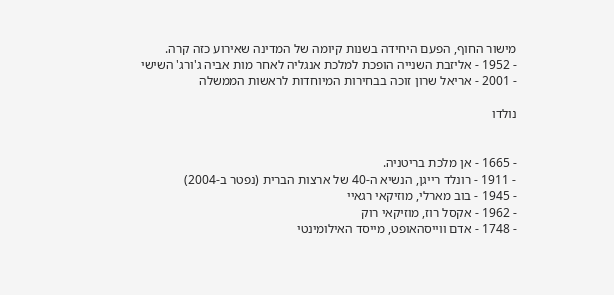מישור החוף, הפעם היחידה בשנות קיומה של המדינה שאירוע כזה קרה.
- 1952 - אליזבת השנייה הופכת למלכת אנגליה לאחר מות אביה ג'ורג' השישי
- 2001 - אריאל שרון זוכה בבחירות המיוחדות לראשות הממשלה

נולדו


- 1665 - אן מלכת בריטניה.
- 1911 - רונלד רייגן, הנשיא ה-40 של ארצות הברית (נפטר ב-2004)
- 1945 - בוב מארלי, מוזיקאי רגאיי
- 1962 - אקסל רוז, מוזיקאי רוק
- 1748 - אדם ווייסהאופט, מייסד האילומינטי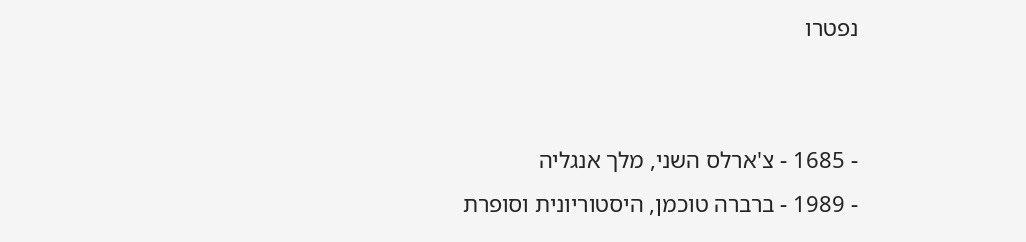נפטרו


- 1685 - צ'ארלס השני, מלך אנגליה
- 1989 - ברברה טוכמן, היסטוריונית וסופרת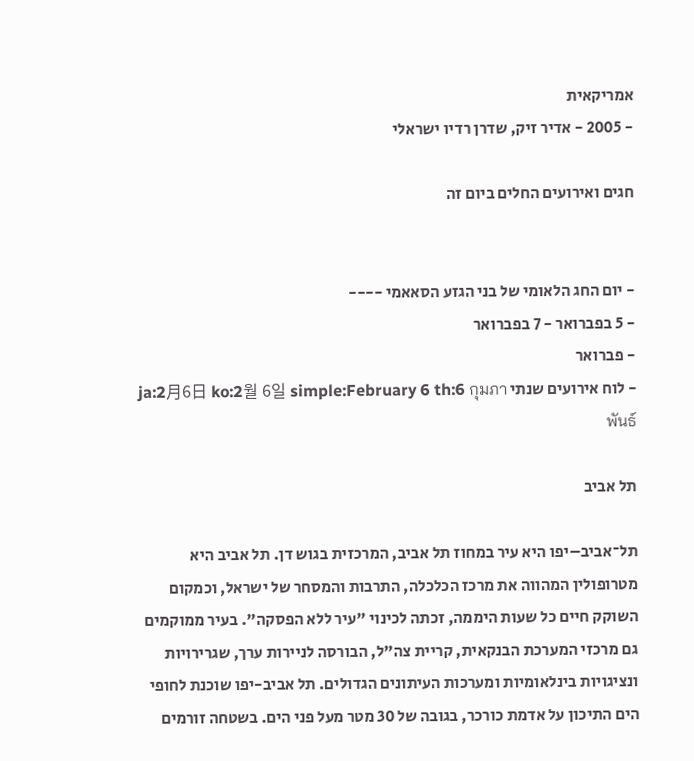אמריקאית
- 2005 - אדיר זיק, שדרן רדיו ישראלי

חגים ואירועים החלים ביום זה


- יום החג הלאומי של בני הגזע הסאאמי ----
- 5 בפברואר - 7 בפברואר
- פברואר
- לוח אירועים שנתי ja:2月6日 ko:2월 6일 simple:February 6 th:6 กุมภาพันธ์

תל אביב

תל־אביב–יפו היא עיר במחוז תל אביב, המרכזית בגוש דן. תל אביב היא מטרופולין המהווה את מרכז הכלכלה, התרבות והמסחר של ישראל, וכמקום השוקק חיים כל שעות היממה, זכתה לכינוי "עיר ללא הפסקה". בעיר ממוקמים גם מרכזי המערכת הבנקאית, קריית צה"ל, הבורסה לניירות ערך, שגרירויות ונציגויות בינלאומיות ומערכות העיתונים הגדולים. תל אביב-יפו שוכנת לחופי הים התיכון על אדמת כורכר, בגובה של 30 מטר מעל פני הים. בשטחה זורמים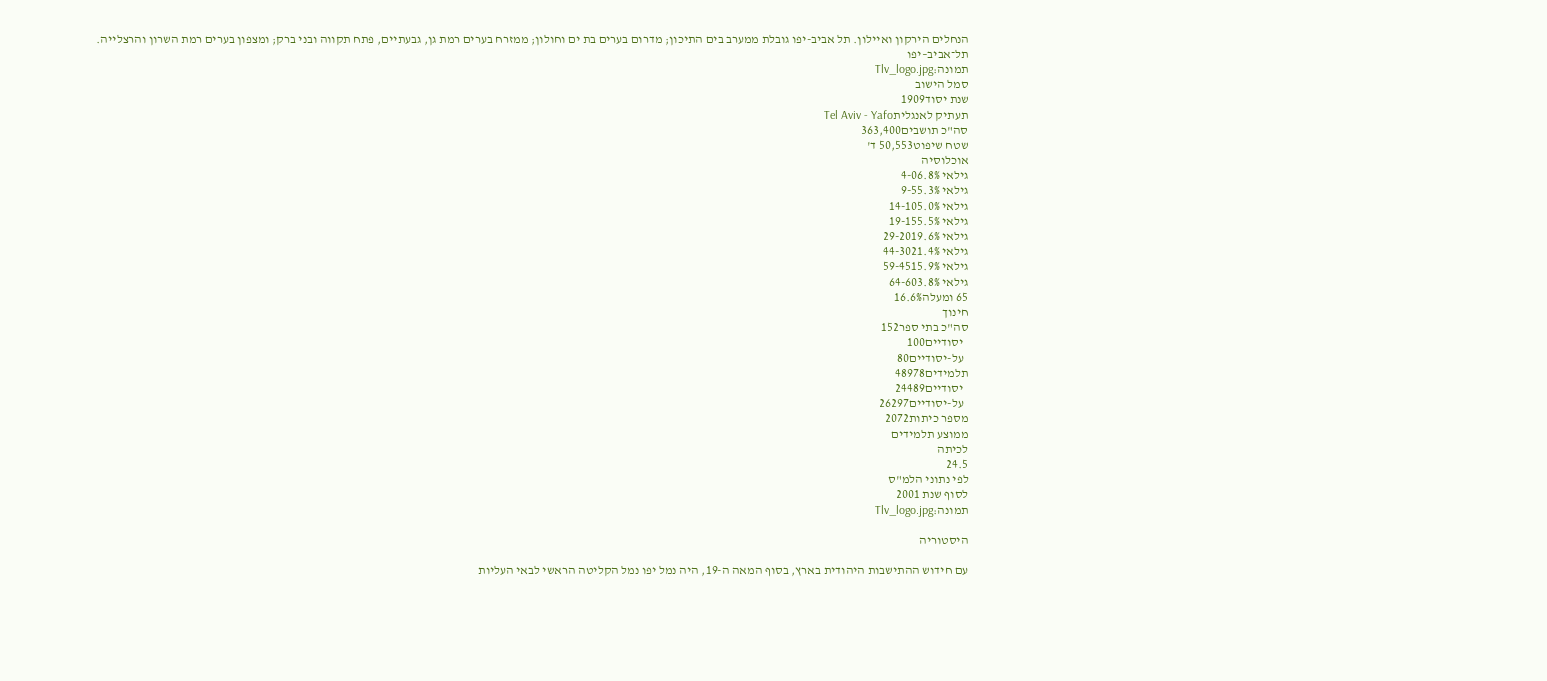הנחלים הירקון ואיילון. תל אביב-יפו גובלת ממערב בים התיכון; מדרום בערים בת ים וחולון; ממזרח בערים רמת גן, גבעתיים, פתח תקווה ובני ברק; ומצפון בערים רמת השרון והרצלייה.
תל־אביב–יפו
תמונה:Tlv_logo.jpg
סמל הישוב
שנת יסוד1909
תעתיק לאנגליתTel Aviv - Yafo
סה"כ תושבים363,400
שטח שיפוט50,553 ד'
אוכלוסיה
גילאי 4-06.8%
גילאי 9-55.3%
גילאי 14-105.0%
גילאי 19-155.5%
גילאי 29-2019.6%
גילאי 44-3021.4%
גילאי 59-4515.9%
גילאי 64-603.8%
65 ומעלה16.6%
חינוך
סה"כ בתי ספר152
  יסודיים100
  על-יסודיים80
תלמידים48978
  יסודיים24489
  על-יסודיים26297
מספר כיתות2072
ממוצע תלמידים
לכיתה
24.5
לפי נתוני הלמ"ס
לסוף שנת 2001
תמונה:Tlv_logo.jpg

היסטוריה

עם חידוש ההתישבות היהודית בארץ, בסוף המאה ה-19, היה נמל יפו נמל הקליטה הראשי לבאי העליות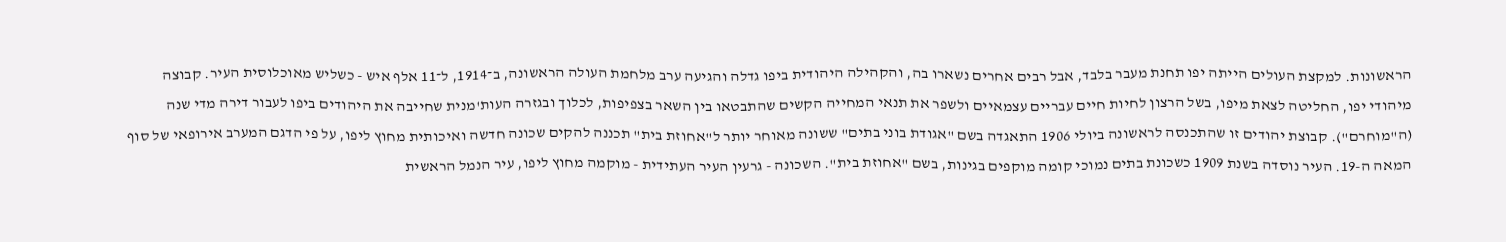הראשונות. למקצת העולים הייתה יפו תחנת מעבר בלבד, אבל רבים אחרים נשארו בה, והקהילה היהודית ביפו גדלה והגיעה ערב מלחמת העולה הראשונה, ב־1914, ל־11 אלף איש - כשליש מאוכלוסית העיר. קבוצה מיהודי יפו, החליטה לצאת מיפו, בשל הרצון לחיות חיים עבריים עצמאיים ולשפר את תנאי המחייה הקשים שהתבטאו בין השאר בצפיפות, לכלוך ובגזרה העות'מנית שחייבה את היהודים ביפו לעבור דירה מדי שנה (ה"מוחרם"). קבוצת יהודים זו שהתכנסה לראשונה ביולי 1906 התאגדה בשם "אגודת בוני בתים" ששונה מאוחר יותר ל"אחוזת בית" תכננה להקים שכונה חדשה ואיכותית מחוץ ליפו, על פי הדגם המערב אירופאי של סוף המאה ה-19. העיר נוסדה בשנת 1909 כשכונת בתים נמוכי קומה מוקפים בגינות, בשם "אחוזת בית". השכונה - גרעין העיר העתידית - מוקמה מחוץ ליפו, עיר הנמל הראשית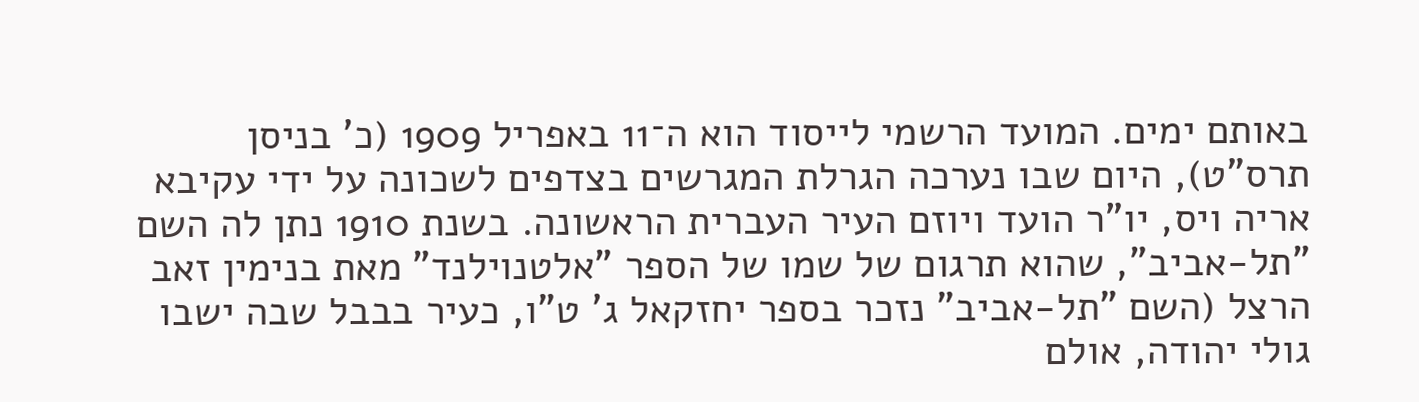באותם ימים. המועד הרשמי לייסוד הוא ה־11 באפריל 1909 (כ' בניסן תרס"ט), היום שבו נערכה הגרלת המגרשים בצדפים לשכונה על ידי עקיבא אריה ויס, יו"ר הועד ויוזם העיר העברית הראשונה. בשנת 1910 נתן לה השם "תל-אביב", שהוא תרגום של שמו של הספר "אלטנוילנד" מאת בנימין זאב הרצל (השם "תל-אביב" נזכר בספר יחזקאל ג' ט"ו, כעיר בבבל שבה ישבו גולי יהודה, אולם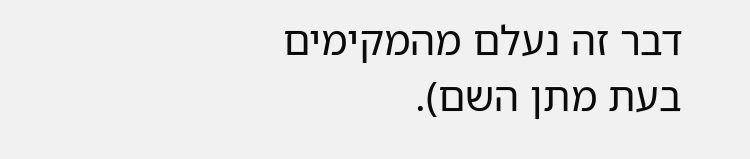דבר זה נעלם מהמקימים בעת מתן השם).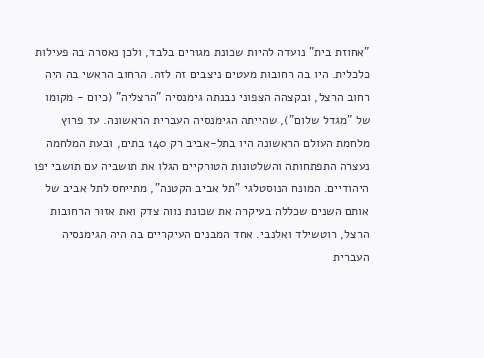"אחוזת בית" נועדה להיות שכונת מגורים בלבד, ולכן נאסרה בה פעילות כלכלית. היו בה רחובות מעטים ניצבים זה לזה. הרחוב הראשי בה היה רחוב הרצל, ובקצהה הצפוני נבנתה גימנסיה "הרצליה" (כיום - מקומו של "מגדל שלום"), שהייתה הגימנסיה העברית הראשונה. עד פרוץ מלחמת העולם הראשונה היו בתל-אביב רק 140 בתים, ובעת המלחמה נעצרה התפתחותה והשלטונות הטורקיים הגלו את תושביה עם תושבי יפו היהודיים. המונח הנוסטלגי "תל אביב הקטנה", מתייחס לתל אביב של אותם השנים שכללה בעיקרה את שכונת נווה צדק ואת אזור הרחובות הרצל, רוטשילד ואלנבי. אחד המבנים העיקריים בה היה הגימנסיה העברית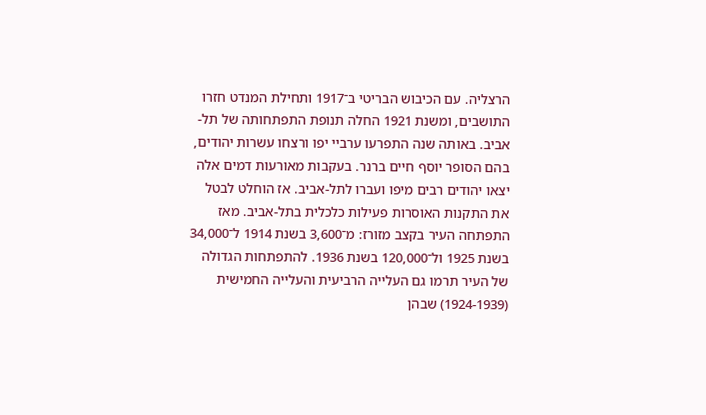הרצליה. עם הכיבוש הבריטי ב־1917 ותחילת המנדט חזרו התושבים, ומשנת 1921 החלה תנופת התפתחותה של תל-אביב. באותה שנה התפרעו ערביי יפו ורצחו עשרות יהודים, בהם הסופר יוסף חיים ברנר. בעקבות מאורעות דמים אלה יצאו יהודים רבים מיפו ועברו לתל-אביב. אז הוחלט לבטל את התקנות האוסרות פעילות כלכלית בתל-אביב. מאז התפתחה העיר בקצב מזורז: מ־3,600 בשנת 1914 ל־34,000 בשנת 1925 ול־120,000 בשנת 1936. להתפתחות הגדולה של העיר תרמו גם העלייה הרביעית והעלייה החמישית (1924-1939) שבהן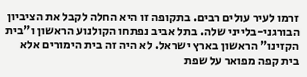זרמו לעיר עולים רבים. בתקופה זו היא החלה לקבל את הציביון הבורגני-בלייני שלה. בתל אביב נפתחו הקולנוע הראשון ו"בית הקזינו" הראשון בארץ ישראל. לא היה זה בית הימורים אלא בית קפה מפואר על שפת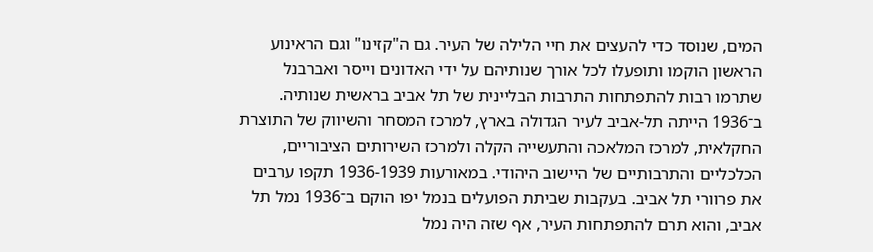המים, שנוסד כדי להעצים את חיי הלילה של העיר. גם ה"קזינו" וגם הראינוע הראשון הוקמו ותופעלו לכל אורך שנותיהם על ידי האדונים וייסר ואברבנל שתרמו רבות להתפתחות התרבות הבליינית של תל אביב בראשית שנותיה. ב־1936 הייתה תל-אביב לעיר הגדולה בארץ, למרכז המסחר והשיווק של התוצרת החקלאית, למרכז המלאכה והתעשייה הקלה ולמרכז השירותים הציבוריים, הכלכליים והתרבותיים של היישוב היהודי. במאורעות 1936-1939 תקפו ערבים את פרוורי תל אביב. בעקבות שביתת הפועלים בנמל יפו הוקם ב־1936 נמל תל אביב, והוא תרם להתפתחות העיר, אף שזה היה נמל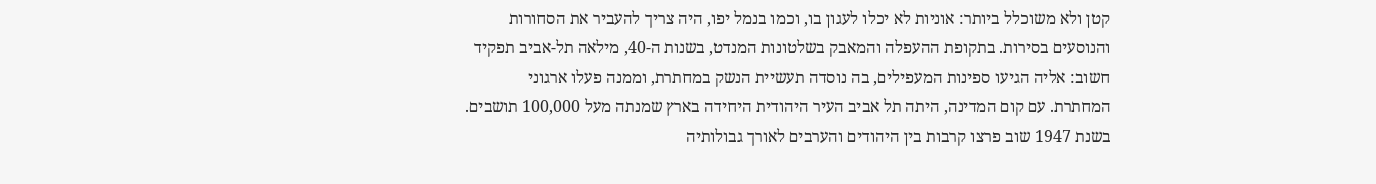קטן ולא משוכלל ביותר: אוניות לא יכלו לעגון בו, וכמו בנמל יפו, היה צריך להעביר את הסחורות והנוסעים בסירות. בתקופת ההעפלה והמאבק בשלטונות המנדט, בשנות ה-40, מילאה תל-אביב תפקיד חשוב: אליה הגיעו ספינות המעפילים, בה נוסדה תעשיית הנשק במחתרת, וממנה פעלו ארגוני המחתרת. עם קום המדינה, היתה תל אביב העיר היהודית היחידה בארץ שמנתה מעל 100,000 תושבים. בשנת 1947 שוב פרצו קרבות בין היהודים והערבים לאורך גבולותיה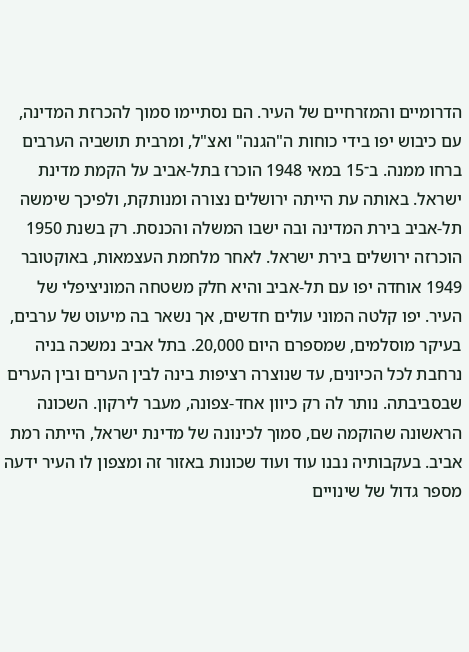הדרומיים והמזרחיים של העיר. הם נסתיימו סמוך להכרזת המדינה, עם כיבוש יפו בידי כוחות ה"הגנה" ואצ"ל, ומרבית תושביה הערבים ברחו ממנה. ב־15 במאי 1948 הוכרז בתל-אביב על הקמת מדינת ישראל. באותה עת הייתה ירושלים נצורה ומנותקת, ולפיכך שימשה תל-אביב בירת המדינה ובה ישבו המשלה והכנסת. רק בשנת 1950 הוכרזה ירושלים בירת ישראל. לאחר מלחמת העצמאות, באוקטובר 1949 אוחדה יפו עם תל-אביב והיא חלק משטחה המוניציפלי של העיר. יפו קלטה המוני עולים חדשים, אך נשאר בה מיעוט של ערבים, בעיקר מוסלמים, שמספרם היום 20,000. בתל אביב נמשכה בניה נרחבת לכל הכיונים, עד שנוצרה רציפות בינה לבין הערים ובין הערים שבסביבתה. נותר לה רק כיוון אחד-צפונה, מעבר לירקון. השכונה הראשונה שהוקמה שם, סמוך לכינונה של מדינת ישראל, הייתה רמת אביב. בעקבותיה נבנו עוד ועוד שכונות באזור זה ומצפון לו העיר ידעה מספר גדול של שינויים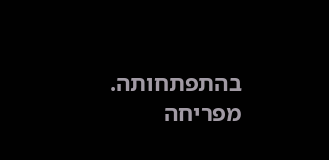בהתפתחותה. מפריחה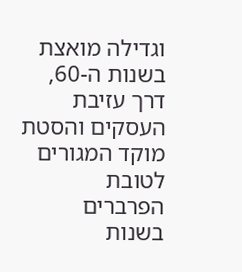וגדילה מואצת בשנות ה-60, דרך עזיבת העסקים והסטת מוקד המגורים לטובת הפרברים בשנות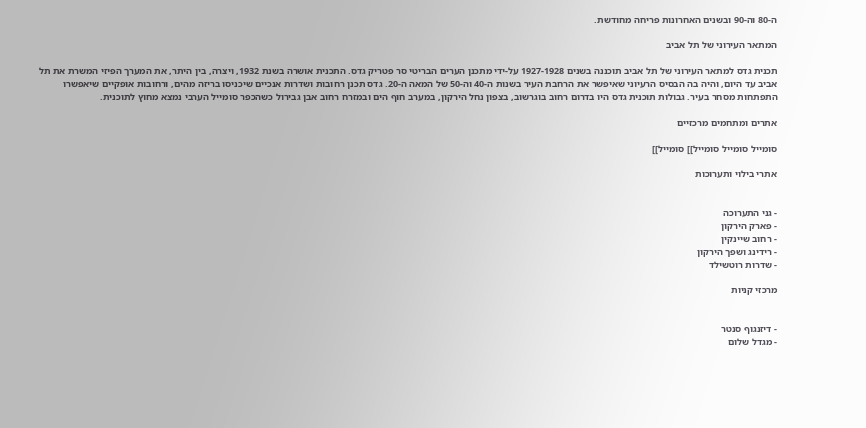ה-80 וה-90 ובשנים האחרונות פריחה מחודשת.

המתאר העירוני של תל אביב

תכנית גדס למתאר העירוני של תל אביב תוכננה בשנים 1927-1928 על-ידי מתכנן הערים הבריטי סר פטריק גדס. התכנית אושרה בשנת 1932, ויצרה, בין היתר, את המערך הפיזי המשרת את תל אביב עד היום, והיה בה הבסיס הרעיוני שאיפשר את הרחבת העיר בשנות ה-40 וה-50 של המאה ה-20. גדס תכנן רחובות ושדרות אנכיים שיכניסו בריזה מהים, ורחובות אופקיים שיאפשרו התפתחות מסחר בעיר. גבולות תוכנית גדס היו בדרום רחוב בוגרשוב, בצפון נחל הירקון, במערב חוף הים ובמזרח רחוב אבן גבירול כשהכפר סומייל הערבי נמצא מחוץ לתוכנית.

אתרים ומתחמים מרכזיים

סומייל סומייל סומייל]] סומייל]]

אתרי בילוי ותערוכות


- גני התערוכה
- פארק הירקון
- רחוב שיינקין
- רידינג ושפך הירקון
- שדרות רוטשילד

מרכזי קניות


- דיזנגוף סנטר
- מגדל שלום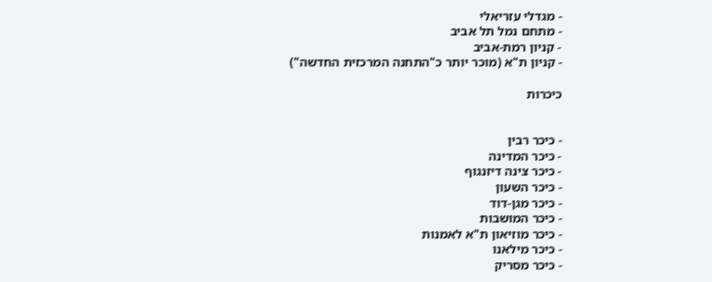- מגדלי עזריאלי
- מתחם נמל תל אביב
- קניון רמת-אביב
- קניון ת"א (מוכר יותר כ"התחנה המרכזית החדשה")

כיכרות


- כיכר רבין
- כיכר המדינה
- כיכר צינה דיזנגוף
- כיכר השעון
- כיכר מגן-דוד
- כיכר המושבות
- כיכר מוזיאון ת"א לאמנות
- כיכר מילאנו
- כיכר מסריק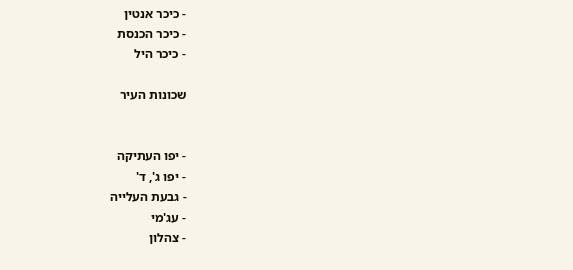- כיכר אנטין
- כיכר הכנסת
- כיכר היל

שכונות העיר


- יפו העתיקה
- יפו ג', ד'
- גבעת העלייה
- עג'מי
- צהלון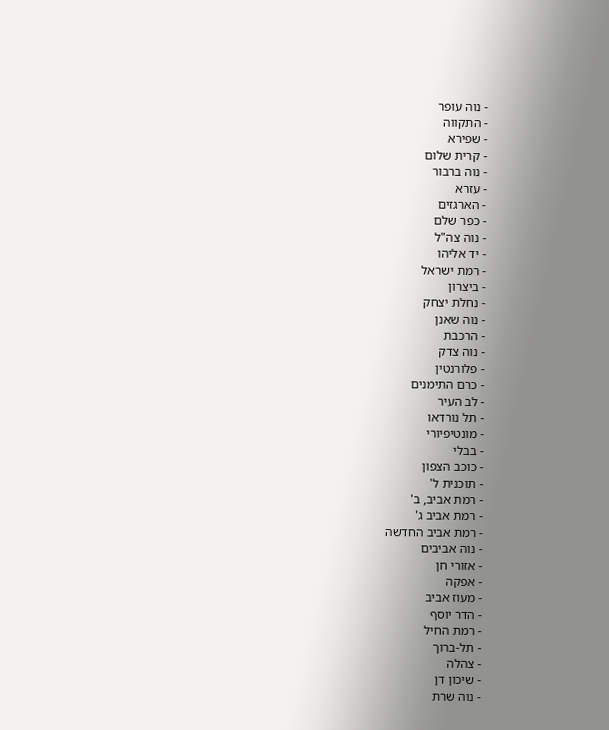- נוה עופר
- התקווה
- שפירא
- קרית שלום
- נוה ברבור
- עזרא
- הארגזים
- כפר שלם
- נוה צה"ל
- יד אליהו
- רמת ישראל
- ביצרון
- נחלת יצחק
- נוה שאנן
- הרכבת
- נוה צדק
- פלורנטין
- כרם התימנים
- לב העיר
- תל נורדאו
- מונטיפיורי
- בבלי
- כוכב הצפון
- תוכנית ל'
- רמת אביב, ב'
- רמת אביב ג'
- רמת אביב החדשה
- נוה אביבים
- אזורי חן
- אפקה
- מעוז אביב
- הדר יוסף
- רמת החיל
- תל-ברוך
- צהלה
- שיכון דן
- נוה שרת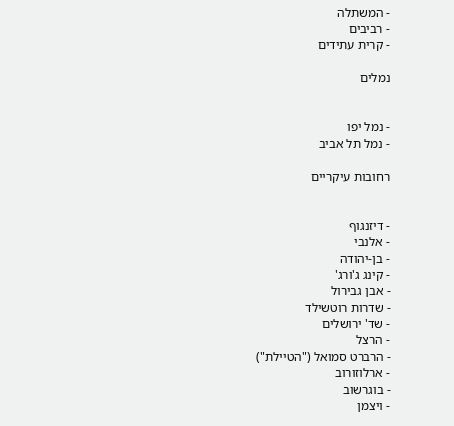- המשתלה
- רביבים
- קרית עתידים

נמלים


- נמל יפו
- נמל תל אביב

רחובות עיקריים


- דיזנגוף
- אלנבי
- בן-יהודה
- קינג ג'ורג'
- אבן גבירול
- שדרות רוטשילד
- שד' ירושלים
- הרצל
- הרברט סמואל ("הטיילת")
- ארלוזורוב
- בוגרשוב
- ויצמן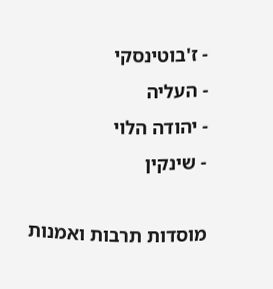- ז'בוטינסקי
- העליה
- יהודה הלוי
- שינקין

מוסדות תרבות ואמנות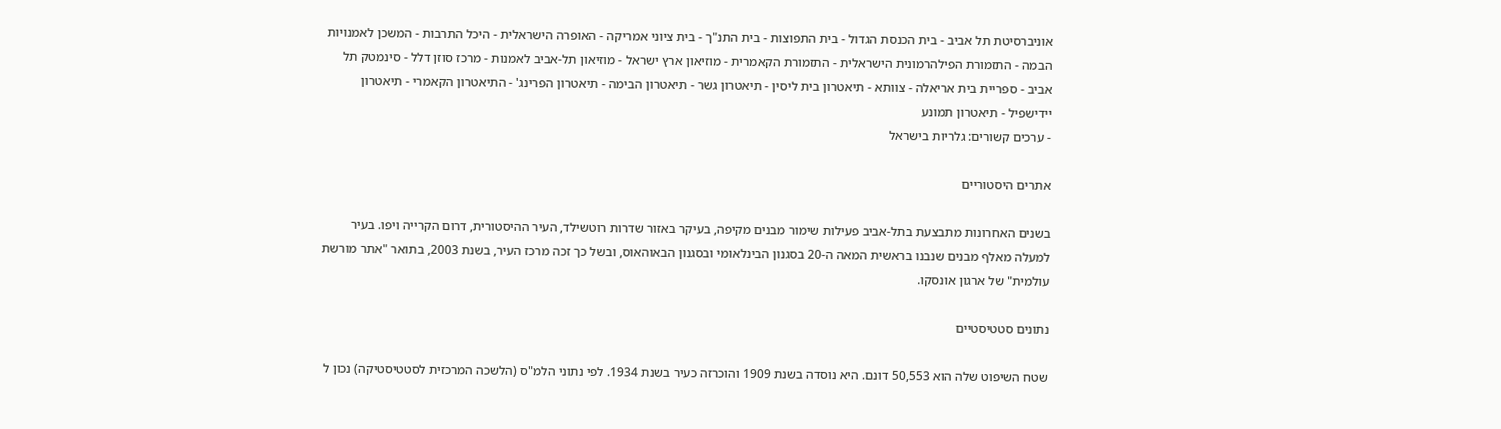אוניברסיטת תל אביב - בית הכנסת הגדול - בית התפוצות - בית התנ"ך - בית ציוני אמריקה - האופרה הישראלית - היכל התרבות - המשכן לאמנויות הבמה - התזמורת הפילהרמונית הישראלית - התזמורת הקאמרית - מוזיאון ארץ ישראל - מוזיאון תל-אביב לאמנות - מרכז סוזן דלל - סינמטק תל אביב - ספריית בית אריאלה - צוותא - תיאטרון בית ליסין - תיאטרון גשר - תיאטרון הבימה - תיאטרון הפרינג' - התיאטרון הקאמרי - תיאטרון יידישפיל - תיאטרון תמונע
- ערכים קשורים: גלריות בישראל

אתרים היסטוריים

בשנים האחרונות מתבצעת בתל-אביב פעילות שימור מבנים מקיפה, בעיקר באזור שדרות רוטשילד, העיר ההיסטורית, דרום הקרייה ויפו. בעיר למעלה מאלף מבנים שנבנו בראשית המאה ה-20 בסגנון הבינלאומי ובסגנון הבאוהאוס, ובשל כך זכה מרכז העיר, בשנת 2003, בתואר "אתר מורשת עולמית" של ארגון אונסקו.

נתונים סטטיסטיים

שטח השיפוט שלה הוא 50,553 דונם. היא נוסדה בשנת 1909 והוכרזה כעיר בשנת 1934. לפי נתוני הלמ"ס (הלשכה המרכזית לסטטיסטיקה) נכון ל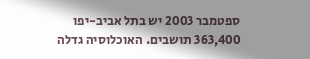ספטמבר 2003 יש בתל אביב-יפו 363,400 תושבים. האוכלוסיה גדלה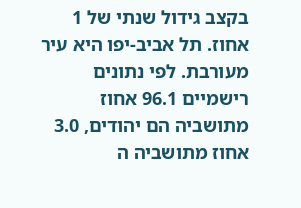בקצב גידול שנתי של 1 אחוז. תל אביב-יפו היא עיר מעורבת. לפי נתונים רישמיים 96.1 אחוז מתושביה הם יהודים, 3.0 אחוז מתושביה ה